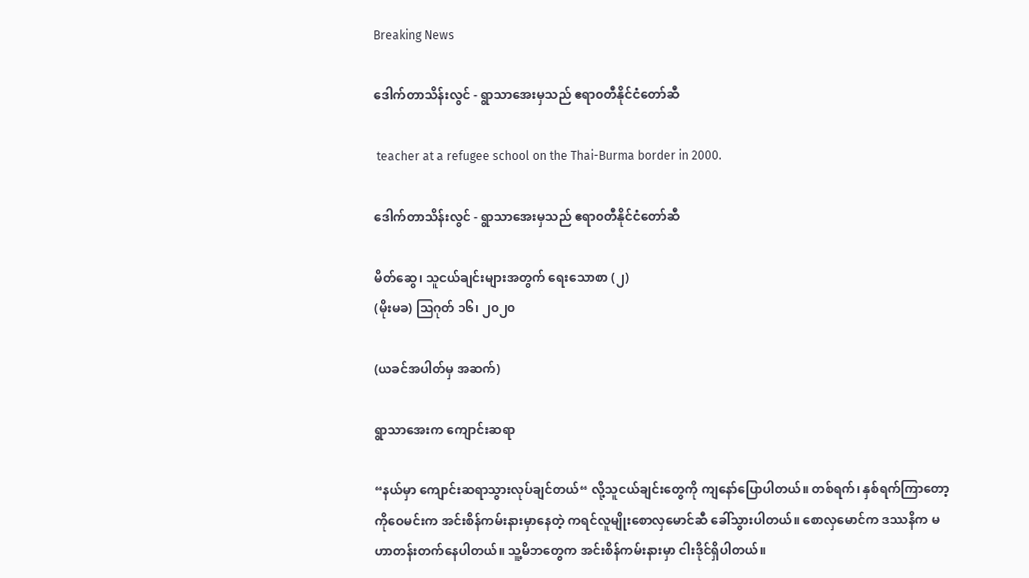Breaking News

ဒေါက်တာသိန်းလွင် - ရွာသာအေးမှသည် ဧရာ၀တီနိုင်ငံတော်ဆီ

 teacher at a refugee school on the Thai-Burma border in 2000.

ဒေါက်တာသိန်းလွင် - ရွာသာအေးမှသည် ဧရာ၀တီနိုင်ငံတော်ဆီ

မိတ်ဆွေ၊ သူငယ်ချင်းများအတွက် ရေးသောစာ (၂)
(မိုးမခ) ဩဂုတ် ၁၆၊ ၂၀၂၀

(ယခင်အပါတ်မှ အဆက်)

ရွာသာအေးက ကျောင်းဆရာ

“နယ်မှာ ကျောင်းဆရာသွားလုပ်ချင်တယ်“ လို့သူငယ်ချင်းတွေကို ကျနော်ပြောပါတယ်။ တစ်ရက်၊ နှစ်ရက်ကြာတော့ ကိုဝေမင်းက အင်းစိန်ကမ်းနားမှာနေတဲ့ ကရင်လူမျိုးစောလှမောင်ဆီ ခေါ်သွားပါတယ်။ စောလှမောင်က ဒဿနိက မဟာတန်းတက်နေပါတယ်။ သူ့မိဘတွေက အင်းစိန်ကမ်းနားမှာ ငါးဒိုင်ရှိပါတယ်။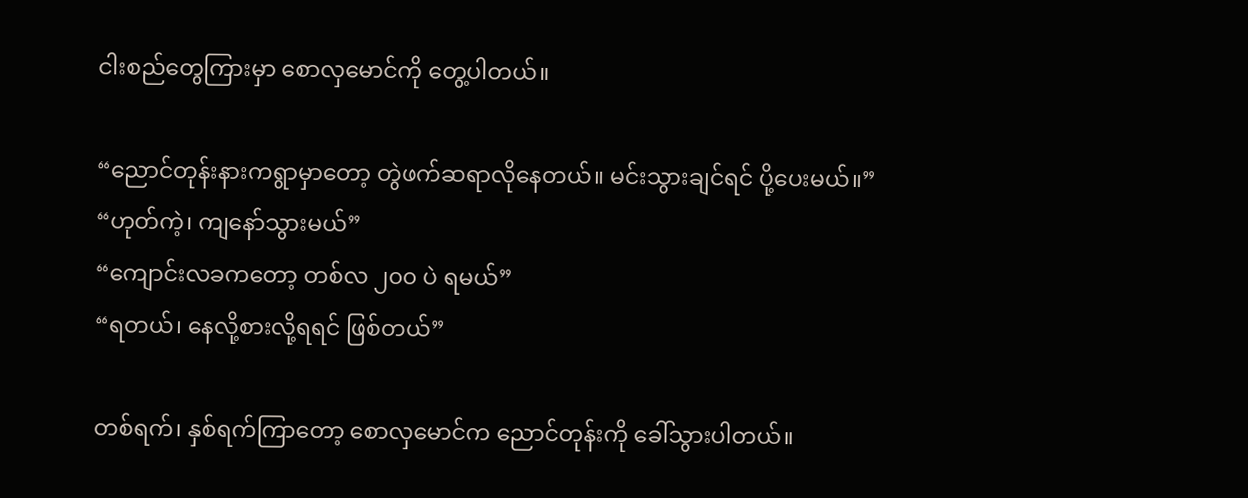ငါးစည်တွေကြားမှာ စောလှမောင်ကို တွေ့ပါတယ်။

“ညောင်တုန်းနားကရွာမှာတော့ တွဲဖက်ဆရာလိုနေတယ်။ မင်းသွားချင်ရင် ပို့ပေးမယ်။”
“ဟုတ်ကဲ့၊ ကျနော်သွားမယ်”
“ကျောင်းလခကတော့ တစ်လ ၂၀၀ ပဲ ရမယ်”
“ရတယ်၊ နေလို့စားလို့ရရင် ဖြစ်တယ်”

တစ်ရက်၊ နှစ်ရက်ကြာတော့ စောလှမောင်က ညောင်တုန်းကို ခေါ်သွားပါတယ်။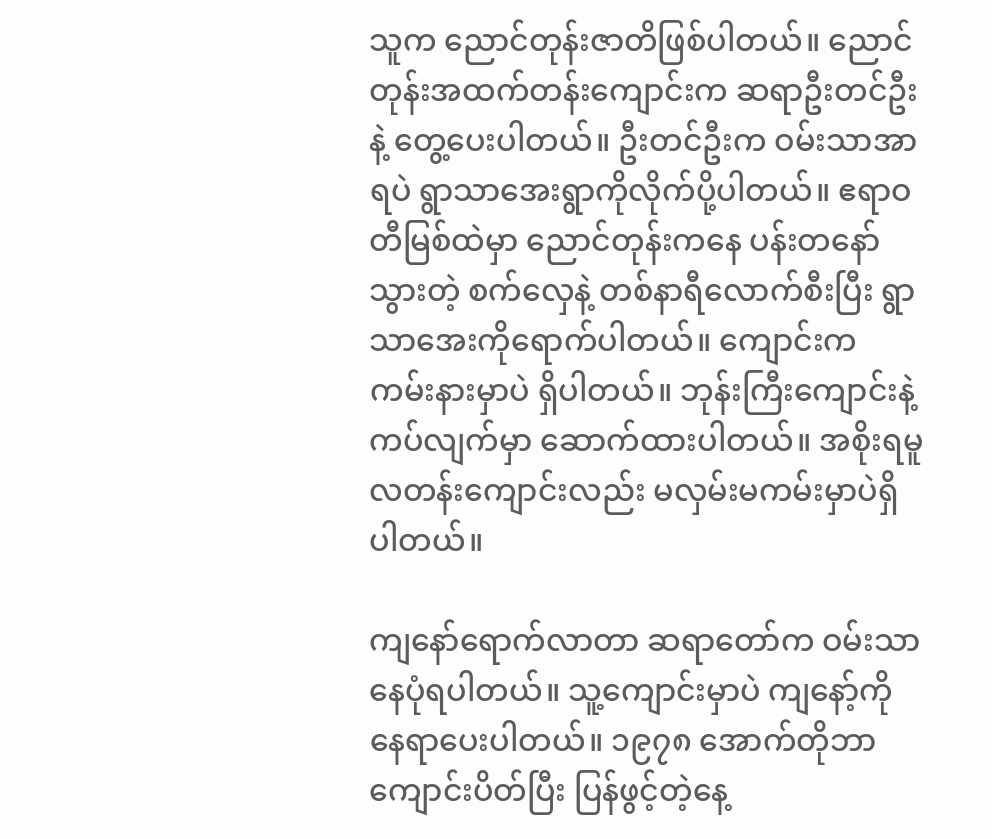သူက ညောင်တုန်းဇာတိဖြစ်ပါတယ်။ ညောင်တုန်းအထက်တန်းကျောင်းက ဆရာဦးတင်ဦးနဲ့ တွေ့ပေးပါတယ်။ ဦးတင်ဦးက ဝမ်းသာအာရပဲ ရွာသာအေးရွာကိုလိုက်ပို့ပါတယ်။ ဧရာဝတီမြစ်ထဲမှာ ညောင်တုန်းကနေ ပန်းတနော်သွားတဲ့ စက်လှေနဲ့ တစ်နာရီလောက်စီးပြီး ရွာသာအေးကိုရောက်ပါတယ်။ ကျောင်းက ကမ်းနားမှာပဲ ရှိပါတယ်။ ဘုန်းကြီးကျောင်းနဲ့ကပ်လျက်မှာ ဆောက်ထားပါတယ်။ အစိုးရမူလတန်းကျောင်းလည်း မလှမ်းမကမ်းမှာပဲရှိပါတယ်။

ကျနော်ရောက်လာတာ ဆရာတော်က ဝမ်းသာနေပုံရပါတယ်။ သူ့ကျောင်းမှာပဲ ကျနော့်ကိုနေရာပေးပါတယ်။ ၁၉၇၈ အောက်တိုဘာကျောင်းပိတ်ပြီး ပြန်ဖွင့်တဲ့နေ့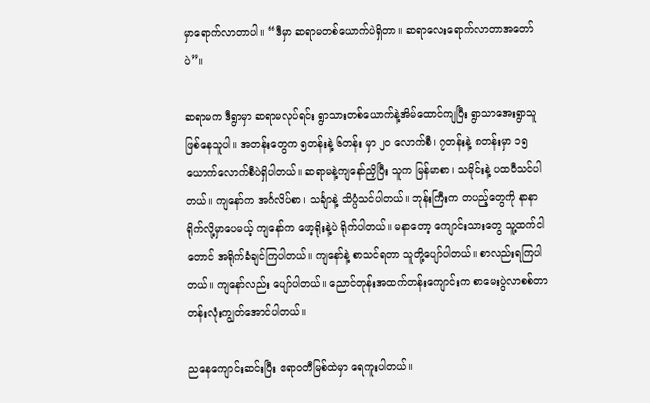မှာရောက်လာတာပါ။ “ဒီမှာ ဆရာမတစ်ယောက်ပဲရှိတာ။ ဆရာလေးရောက်လာတာအတော်ပဲ”။

ဆရာမက ဒီရွာမှာ ဆရာမလုပ်ရင်း ရွာသားတစ်ယောက်နဲ့အိမ်ထောင်ကျပြီး ရွာသာအေးရွာသူဖြစ်နေသူပါ။ အတန်းတွေက ၅တန်းနဲ့ ၆တန်း မှာ ၂၀ လောက်စီ၊ ၇တန်းနဲ့ ၈တန်းမှာ ၁၅ယောက်လောက်စီပဲရှိပါတယ်။ ဆရာမနဲ့ကျနော်ညှိပြီး သူက မြန်မာစာ၊ သမိုင်းနဲ့ ပထဝီသင်ပါတယ်။ ကျနော်က အင်္ဂလိပ်စာ၊ သင်္ချာနဲ့ သိပ္ပံသင်ပါတယ်။ ဘုန်းကြီးက တပည့်တွေကို နာနာရိုက်လို့မှာပေမယ့် ကျနော်က ဖော့ရိုးနဲ့ပဲ ရိုက်ပါတယ်။ မနာတော့ ကျောင်းသားတွေ သူ့ထက်ငါတောင် အရိုက်ခံချင်ကြပါတယ်။ ကျနော်နဲ့ စာသင်ရတာ သူတို့ပျော်ပါတယ်။ စာလည်းရကြပါတယ်။ ကျနော်လည်း ပျော်ပါတယ်။ ညောင်တုန်းအထက်တန်းကျောင်းက စာမေးပွဲလာစစ်တာ တန်းလုံးကျွတ်အောင်ပါတယ်။

ညနေကျောင်းဆင်းပြီး ဧရာဝတီမြစ်ထဲမှာ ရေကူးပါတယ်။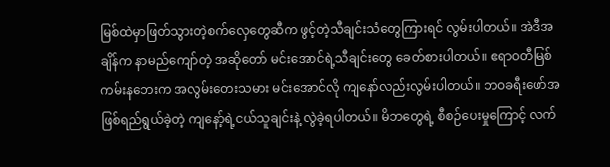မြစ်ထဲမှာဖြတ်သွားတဲ့စက်လှေတွေဆီက ဖွင့်တဲ့သီချင်းသံတွေကြားရင် လွမ်းပါတယ်။ အဲဒီအချိန်က နာမည်ကျော်တဲ့ အဆိုတော် မင်းအောင်ရဲ့သီချင်းတွေ ခေတ်စားပါတယ်။ ဧရာဝတီမြစ်ကမ်းနဘေးက အလွမ်းတေးသမား မင်းအောင်လို ကျနော်လည်းလွမ်းပါတယ်။ ဘဝခရီးဖော်အဖြစ်ရည်ရွယ်ခဲ့တဲ့ ကျနော့်ရဲ့ငယ်သူချင်းနဲ့ လွဲခဲ့ရပါတယ်။ မိဘတွေရဲ့ စီစဉ်ပေးမှုကြောင့် လက်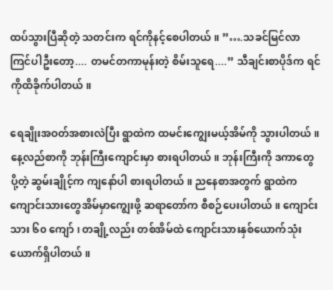ထပ်သွားပြီဆိုတဲ့ သတင်းက ရင်ကိုနင့်စေပါတယ်။ ”….သခင်မြင်လာ ကြင်ပါဦးတော့.... တမင်တကာမုန်းတဲ့ စိမ်းသူရေ....” သီချင်းစာပိုဒ်က ရင်ကိုထိခိုက်ပါတယ်။

ရေချိုးအဝတ်အစားလဲပြီး ရွာထဲက ထမင်းကျွေးမယ့်အိမ်ကို သွားပါတယ်။ နေ့လည်စာကို ဘုန်းကြီးကျောင်းမှာ စားရပါတယ်။ ဘုန်းကြီးကို ဒကာတွေ ပို့တဲ့ ဆွမ်းချိုင့်က ကျနော်ပါ စားရပါတယ်။ ညနေစာအတွက် ရွာထဲက ကျောင်းသားတွေအိမ်မှာကျွေးဖို့ ဆရာတော်က စီစဉ်ပေးပါတယ်။ ကျောင်းသား ၆၀ ကျော်၊ တချို့လည်း တစ်အိမ်ထဲ ကျောင်းသားနှစ်ယောက်သုံးယောက်ရှိပါတယ်။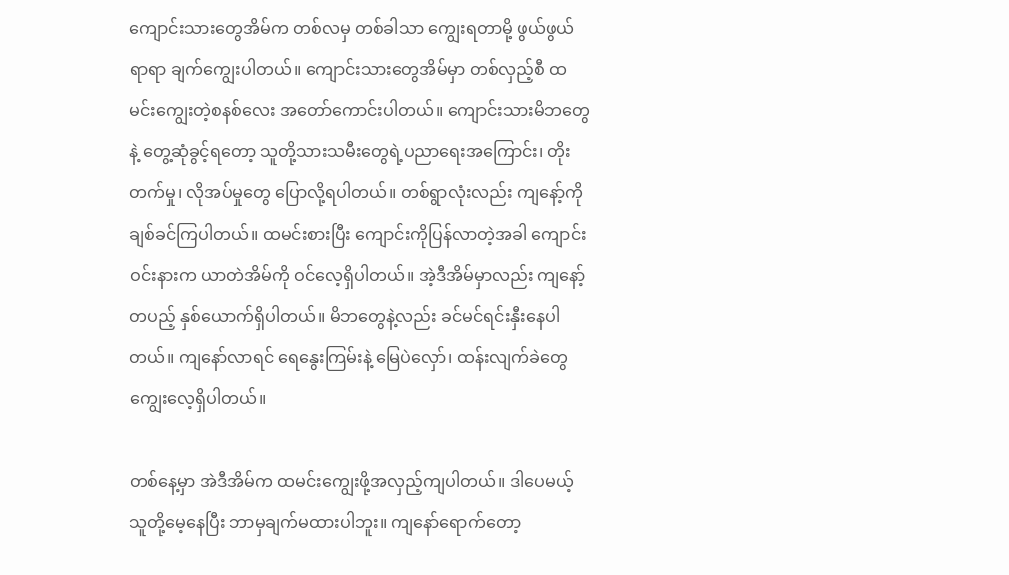ကျောင်းသားတွေအိမ်က တစ်လမှ တစ်ခါသာ ကျွေးရတာမို့ ဖွယ်ဖွယ်ရာရာ ချက်ကျွေးပါတယ်။ ကျောင်းသားတွေအိမ်မှာ တစ်လှည့်စီ ထမင်းကျွေးတဲ့စနစ်လေး အတော်ကောင်းပါတယ်။ ကျောင်းသားမိဘတွေနဲ့ တွေ့ဆုံခွင့်ရတော့ သူတို့သားသမီးတွေရဲ့ပညာရေးအကြောင်း၊ တိုးတက်မှု၊ လိုအပ်မှုတွေ ပြောလို့ရပါတယ်။ တစ်ရွာလုံးလည်း ကျနော့်ကို ချစ်ခင်ကြပါတယ်။ ထမင်းစားပြီး ကျောင်းကိုပြန်လာတဲ့အခါ ကျောင်းဝင်းနားက ယာတဲအိမ်ကို ဝင်လေ့ရှိပါတယ်။ အဲ့ဒီအိမ်မှာလည်း ကျနော့်တပည့် နှစ်ယောက်ရှိပါတယ်။ မိဘတွေနဲ့လည်း ခင်မင်ရင်းနှီးနေပါတယ်။ ကျနော်လာရင် ရေနွေးကြမ်းနဲ့ မြေပဲလှော်၊ ထန်းလျက်ခဲတွေ ကျွေးလေ့ရှိပါတယ်။

တစ်နေ့မှာ အဲဒီအိမ်က ထမင်းကျွေးဖို့အလှည့်ကျပါတယ်။ ဒါပေမယ့်သူတို့မေ့နေပြီး ဘာမှချက်မထားပါဘူး။ ကျနော်ရောက်တော့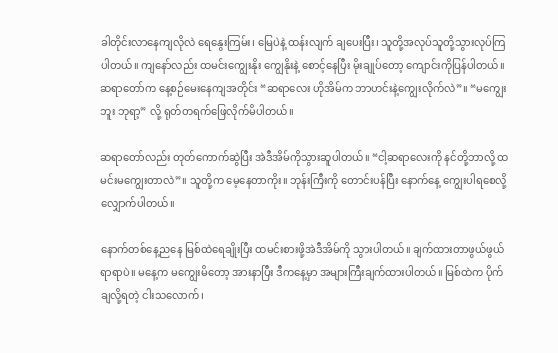ခါတိုင်းလာနေကျလိုလဲ ရေနွေးကြမ်း၊ မြေပဲနဲ့ ထန်းလျက် ချပေးပြီး၊ သူတို့အလုပ်သူတို့သွားလုပ်ကြပါတယ်။ ကျနော်လည်း ထမင်းကျွေးနိုး ကျွေနိုးနဲ့ စောင့်နေပြီး မိုးချုပ်တော့ ကျောင်းကိုပြန်ပါတယ်။ ဆရာတော်က နေ့စဉ်မေးနေကျအတိုင်း “ဆရာလေး ဟိုအိမ်က ဘာဟင်းနဲ့ကျွေးလိုက်လဲ”။ “မကျွေးဘူး ဘုရာ့” လို့ ရုတ်တရက်ဖြေလိုက်မိပါတယ်။

ဆရာတော်လည်း တုတ်ကောက်ဆွဲပြီး အဲဒီအိမ်ကိုသွားဆူပါတယ်။ “ငါ့ဆရာလေးကို နင်တို့ဘာလို့ ထမင်းမကျွေးတာလဲ”။ သူတို့က မေ့နေတာကိုး။ ဘုန်းကြီးကို တောင်းပန်ပြီး နောက်နေ့ ကျွေးပါရစေလို့လျှောက်ပါတယ်။

နောက်တစ်နေ့ညနေ မြစ်ထဲရေချိုးပြီး ထမင်းစားဖို့အဲဒီအိမ်ကို သွားပါတယ်။ ချက်ထားတာဖွယ်ဖွယ်ရာရာပဲ။ မနေ့က မကျွေးမိတော့ အားနာပြီး ဒီကနေ့မှာ အများကြီးချက်ထားပါတယ်။ မြစ်ထဲက ပိုက်ချလို့ရတဲ့ ငါးသလောက်၊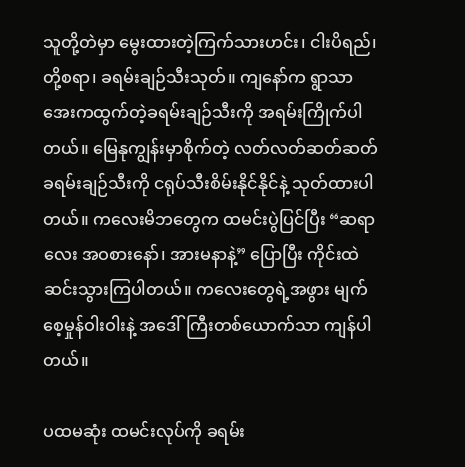သူတို့တဲမှာ မွေးထားတဲ့ကြက်သားဟင်း၊ ငါးပိရည်၊ တို့စရာ၊ ခရမ်းချဉ်သီးသုတ်။ ကျနော်က ရွာသာအေးကထွက်တဲ့ခရမ်းချဉ်သီးကို အရမ်းကြိုက်ပါတယ်။ မြေနုကျွန်းမှာစိုက်တဲ့ လတ်လတ်ဆတ်ဆတ် ခရမ်းချဉ်သီးကို ငရုပ်သီးစိမ်းနိုင်နိုင်နဲ့ သုတ်ထားပါတယ်။ ကလေးမိဘတွေက ထမင်းပွဲပြင်ပြီး “ဆရာလေး အဝစားနော်၊ အားမနာနဲ့” ပြောပြီး ကိုင်းထဲဆင်းသွားကြပါတယ်။ ကလေးတွေရဲ့အဖွား မျက်စေ့မှုန်ဝါးဝါးနဲ့ အဒေါ်ကြီးတစ်ယောက်သာ ကျန်ပါတယ်။

ပထမဆုံး ထမင်းလုပ်ကို ခရမ်း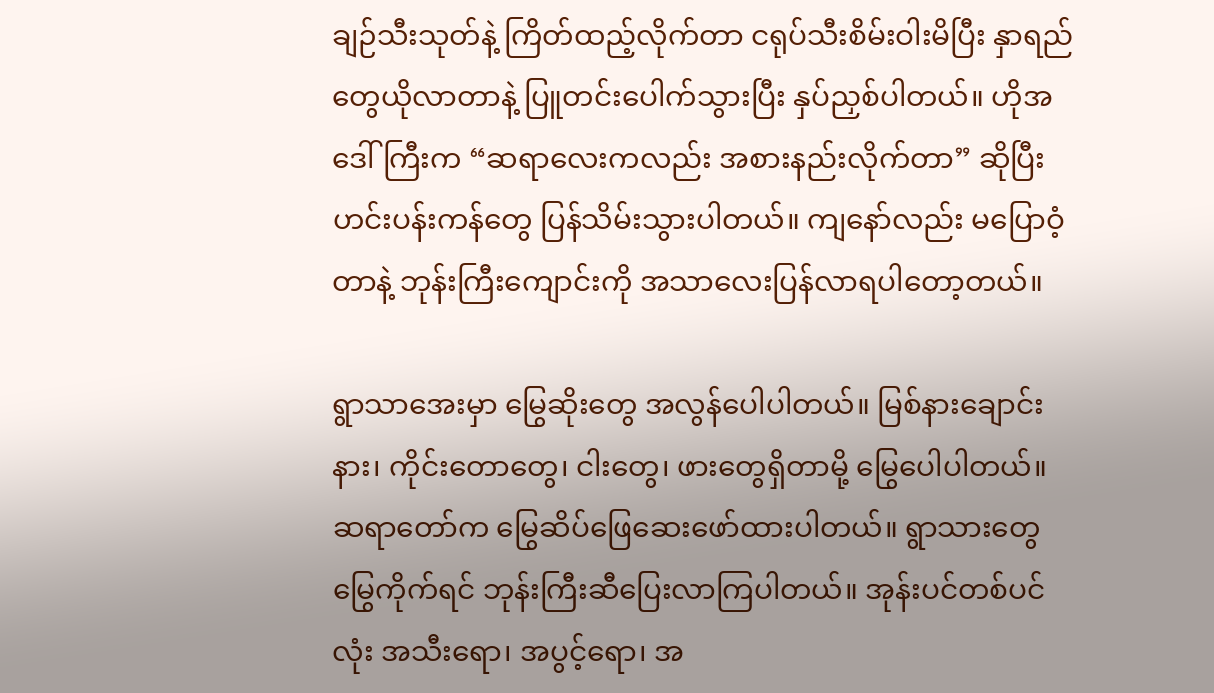ချဉ်သီးသုတ်နဲ့ ကြိတ်ထည့်လိုက်တာ ငရုပ်သီးစိမ်းဝါးမိပြီး နှာရည်တွေယိုလာတာနဲ့ ပြူတင်းပေါက်သွားပြီး နှပ်ညှစ်ပါတယ်။ ဟိုအဒေါ်ကြီးက “ဆရာလေးကလည်း အစားနည်းလိုက်တာ” ဆိုပြီး ဟင်းပန်းကန်တွေ ပြန်သိမ်းသွားပါတယ်။ ကျနော်လည်း မပြောဝံ့တာနဲ့ ဘုန်းကြီးကျောင်းကို အသာလေးပြန်လာရပါတော့တယ်။

ရွာသာအေးမှာ မြွေဆိုးတွေ အလွန်ပေါပါတယ်။ မြစ်နားချောင်းနား၊ ကိုင်းတောတွေ၊ ငါးတွေ၊ ဖားတွေရှိတာမို့ မြွေပေါပါတယ်။ ဆရာတော်က မြွေဆိပ်ဖြေဆေးဖော်ထားပါတယ်။ ရွာသားတွေ မြွေကိုက်ရင် ဘုန်းကြီးဆီပြေးလာကြပါတယ်။ အုန်းပင်တစ်ပင်လုံး အသီးရော၊ အပွင့်ရော၊ အ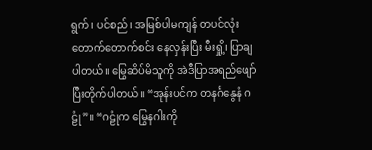ရွက်၊ ပင်စည်၊ အမြစ်ပါမကျန် တပင်လုံးတောက်တောက်စင်း နေလှန်းပြီး မီးရှို့၊ ပြာချပါတယ်။ မြွေဆိပ်မိသူကို အဲဒီပြာအရည်ဖျော်ပြီးတိုက်ပါတယ်။ “အုန်းပင်က တနင်္ဂနွေနံ ဂဠုံ”။ “ဂဠုံက မြွေနဂါးကို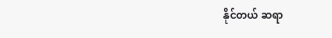နိုင်တယ် ဆရာ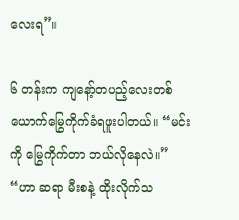လေးရ”။

၆ တန်းက ကျနော့်တပည့်လေးတစ်ယောက်မြွေကိုက်ခံရဖူးပါတယ်။ “မင်းကို မြွေကိုက်တာ ဘယ်လိုနေလဲ။” “ဟာ ဆရာ မီးစနဲ့ ထိုးလိုက်သ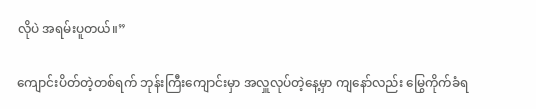လိုပဲ အရမ်းပူတယ်။”

ကျောင်းပိတ်တဲ့တစ်ရက် ဘုန်းကြီးကျောင်းမှာ အလှူလုပ်တဲ့နေ့မှာ ကျနော်လည်း မြွေကိုက်ခံရ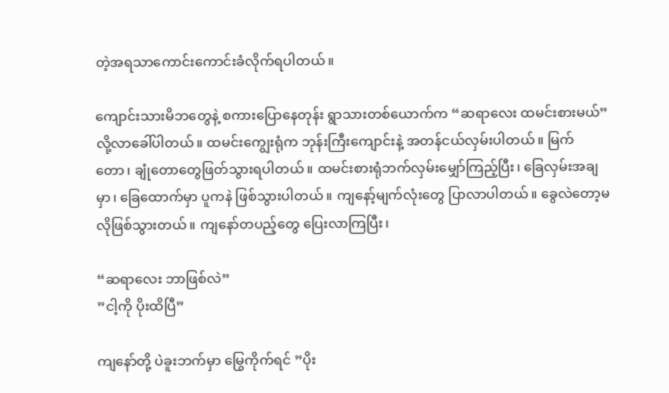တဲ့အရသာကောင်းကောင်းခံလိုက်ရပါတယ်။

ကျောင်းသားမိဘတွေနဲ့ စကားပြောနေတုန်း ရွာသားတစ်ယောက်က “ဆရာလေး ထမင်းစားမယ်” လို့လာခေါ်ပါတယ်။ ထမင်းကျွေးရုံက ဘုန်းကြီးကျောင်းနဲ့ အတန်ငယ်လှမ်းပါတယ်။ မြက်တော၊ ချုံတောတွေဖြတ်သွားရပါတယ်။ ထမင်းစားရုံဘက်လှမ်းမျှော်ကြည့်ပြီး၊ ခြေလှမ်းအချမှာ၊ ခြေထောက်မှာ ပူကနဲ ဖြစ်သွားပါတယ်။ ကျနော့်မျက်လုံးတွေ ပြာလာပါတယ်။ ခွေလဲတော့မလိုဖြစ်သွားတယ်။ ကျနော်တပည့်တွေ ပြေးလာကြပြီး၊

“ဆရာလေး ဘာဖြစ်လဲ”
”ငါ့ကို ပိုးထိပြီ”

ကျနော်တို့ ပဲခူးဘက်မှာ မြွေကိုက်ရင် ”ပိုး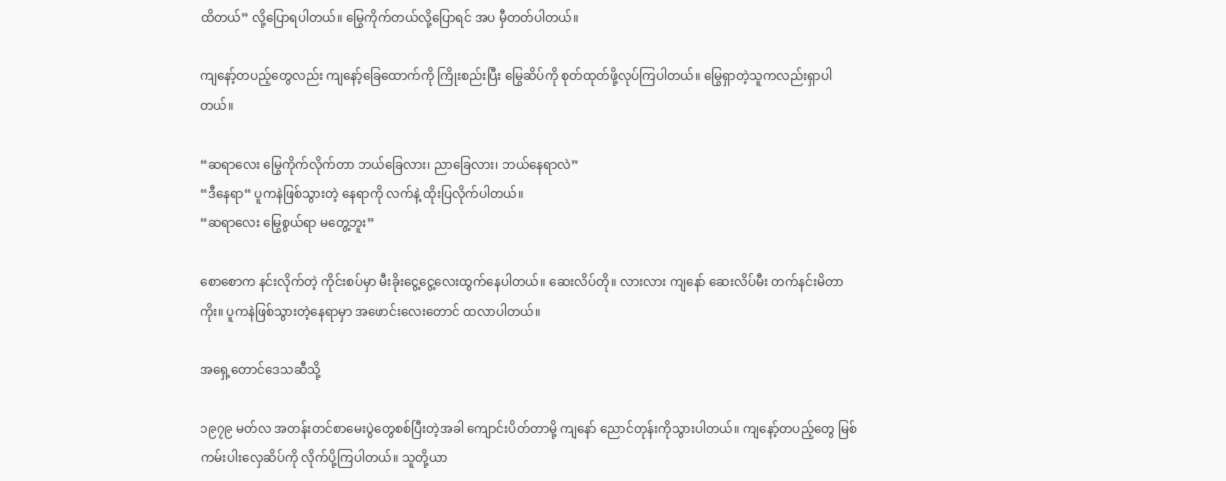ထိတယ်” လို့ပြောရပါတယ်။ မြွေကိုက်တယ်လို့ပြောရင် အပ မှီတတ်ပါတယ်။

ကျနော့်တပည့်တွေလည်း ကျနော့်ခြေထောက်ကို ကြိုးစည်းပြီး မြွေဆိပ်ကို စုတ်ထုတ်ဖို့လုပ်ကြပါတယ်။ မြွေရှာတဲ့သူကလည်းရှာပါတယ်။

“ဆရာလေး မြွေကိုက်လိုက်တာ ဘယ်ခြေလား၊ ညာခြေလား၊ ဘယ်နေရာလဲ”
“ဒီနေရာ“ ပူကနဲဖြစ်သွားတဲ့ နေရာကို လက်နဲ့ ထိုးပြလိုက်ပါတယ်။
“ဆရာလေး မြွေစွယ်ရာ မတွေ့ဘူး”

စောစောက နင်းလိုက်တဲ့ ကိုင်းစပ်မှာ မီးခိုးငွေ့ငွေ့လေးထွက်နေပါတယ်။ ဆေးလိပ်တို။ လားလား ကျနော် ဆေးလိပ်မီး တက်နင်းမိတာကိုး။ ပူကနဲဖြစ်သွားတဲ့နေရာမှာ အဖောင်းလေးတောင် ထလာပါတယ်။

အရှေ့တောင်ဒေသဆီသို့

၁၉၇၉ မတ်လ အတန်းတင်စာမေးပွဲတွေစစ်ပြီးတဲ့အခါ ကျောင်းပိတ်တာမို့ ကျနော် ညောင်တုန်းကိုသွားပါတယ်။ ကျနော့်တပည့်တွေ မြစ်ကမ်းပါးလှေဆိပ်ကို လိုက်ပို့ကြပါတယ်။ သူတို့ယာ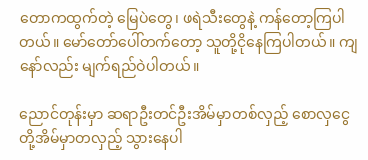တောကထွက်တဲ့ မြေပဲတွေ၊ ဖရဲသီးတွေနဲ့ ကန်တော့ကြပါတယ်။ မော်တော်ပေါ်တက်တော့ သူတို့ငိုနေကြပါတယ်။ ကျနော်လည်း မျက်ရည်ဝဲပါတယ်။

ညောင်တုန်းမှာ ဆရာဦးတင်ဦးအိမ်မှာတစ်လှည့် စောလှငွေတို့အိမ်မှာတလှည့် သွားနေပါ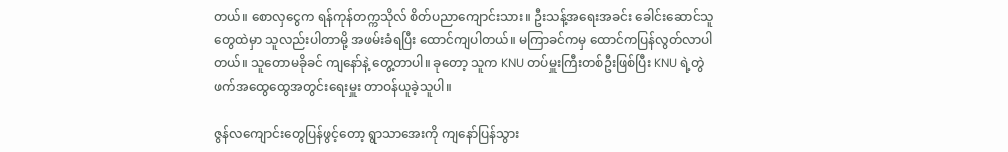တယ်။ စောလှငွေက ရန်ကုန်တက္ကသိုလ် စိတ်ပညာကျောင်းသား။ ဦးသန့်အရေးအခင်း ခေါင်းဆောင်သူတွေထဲမှာ သူလည်းပါတာမို့ အဖမ်းခံရပြီး ထောင်ကျပါတယ်။ မကြာခင်ကမှ ထောင်ကပြန်လွတ်လာပါတယ်။ သူတောမခိုခင် ကျနော်နဲ့ တွေ့တာပါ။ ခုတော့ သူက KNU တပ်မှူးကြီးတစ်ဦးဖြစ်ပြီး KNU ရဲ့တွဲဖက်အထွေထွေအတွင်းရေးမှူး တာဝန်ယူခဲ့သူပါ။

ဇွန်လကျောင်းတွေပြန်ဖွင့်တော့ ရွာသာအေးကို ကျနော်ပြန်သွား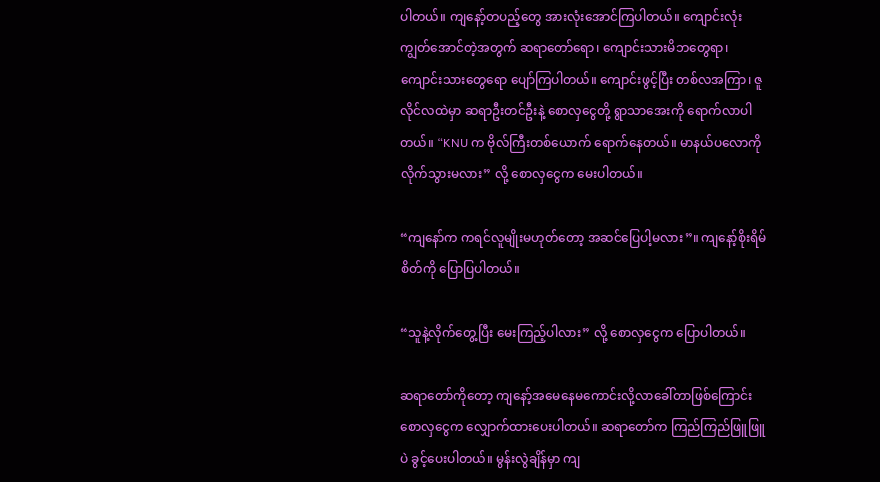ပါတယ်။ ကျနော့်တပည့်တွေ အားလုံးအောင်ကြပါတယ်။ ကျောင်းလုံးကျွတ်အောင်တဲ့အတွက် ဆရာတော်ရော၊ ကျောင်းသားမိဘတွေရာ၊ ကျောင်းသားတွေရော ပျော်ကြပါတယ်။ ကျောင်းဖွင့်ပြီး တစ်လအကြာ၊ ဇူလိုင်လထဲမှာ ဆရာဦးတင်ဦးနဲ့ စောလှငွေတို့ ရွာသာအေးကို ရောက်လာပါတယ်။ “KNU က ဗိုလ်ကြီးတစ်ယောက် ရောက်နေတယ်။ မာနယ်ပလောကို လိုက်သွားမလား” လို့ စောလှငွေက မေးပါတယ်။

“ကျနော်က ကရင်လူမျိုးမဟုတ်တော့ အဆင်ပြေပါ့မလား”။ ကျနော့်စိုးရိမ်စိတ်ကို ပြောပြပါတယ်။

“သူနဲ့လိုက်တွေ့ပြီး မေးကြည့်ပါလား” လို့ စောလှငွေက ပြောပါတယ်။

ဆရာတော်ကိုတော့ ကျနော့်အမေနေမကောင်းလို့လာခေါ်တာဖြစ်ကြောင်း စောလှငွေက လျှောက်ထားပေးပါတယ်။ ဆရာတော်က ကြည်ကြည်ဖြူဖြူပဲ ခွင့်ပေးပါတယ်။ မွန်းလွဲချိန်မှာ ကျ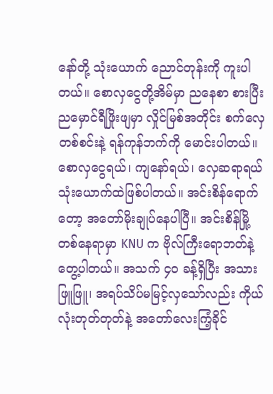နော်တို့ သုံးယောက် ညောင်တုန်းကို ကူးပါတယ်။ စောလှငွေတို့အိမ်မှာ ညနေစာ စားပြီး ညမှောင်ရီဖြိုးဖျမှာ လှိုင်မြစ်အတိုင်း စက်လှေတစ်စင်းနဲ့ ရန်ကုန်ဘက်ကို မောင်းပါတယ်။ စောလှငွေရယ်၊ ကျနော်ရယ်၊ လှေဆရာရယ် သုံးယောက်ထဲဖြစ်ပါတယ်။ အင်းစိန်ရောက်တော့ အတော်မိုးချုပ်နေပါပြီ။ အင်းစိန်မြို့တစ်နေရာမှာ KNU က ဗိုလ်ကြီးရောဘတ်နဲ့တွေ့ပါတယ်။ အသက် ၄၀ ခန့်ရှိပြီး အသားဖြူဖြူ၊ အရပ်သိပ်မမြင့်လှသော်လည်း ကိုယ်လုံးတုတ်တုတ်နဲ့ အတော်လေးကြံ့ခိုင်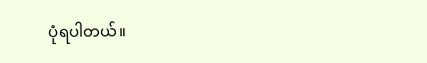ပုံရပါတယ်။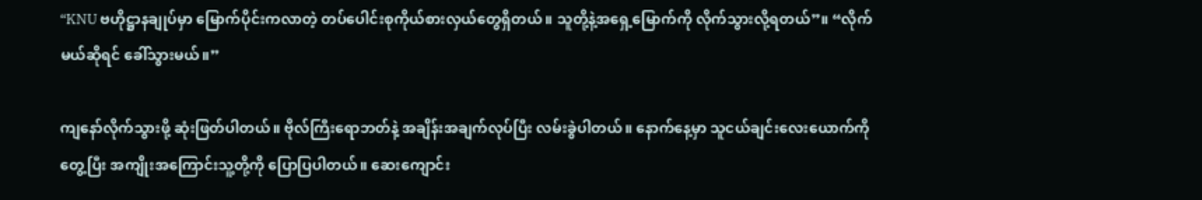“KNU ဗဟိုဋ္ဌာနချုပ်မှာ မြောက်ပိုင်းကလာတဲ့ တပ်ပေါင်းစုကိုယ်စားလှယ်တွေရှိတယ်။ သူတို့နဲ့အရှေ့မြောက်ကို လိုက်သွားလို့ရတယ်”။ “လိုက်မယ်ဆိုရင် ခေါ်သွားမယ်။”

ကျနော်လိုက်သွားဖို့ ဆုံးဖြတ်ပါတယ်။ ဗိုလ်ကြီးရောဘတ်နဲ့ အချိန်းအချက်လုပ်ပြီး လမ်းခွဲပါတယ်။ နောက်နေ့မှာ သူငယ်ချင်းလေးယောက်ကို တွေ့ပြီး အကျိုးအကြောင်းသူ့တို့ကို ပြောပြပါတယ်။ ဆေးကျောင်း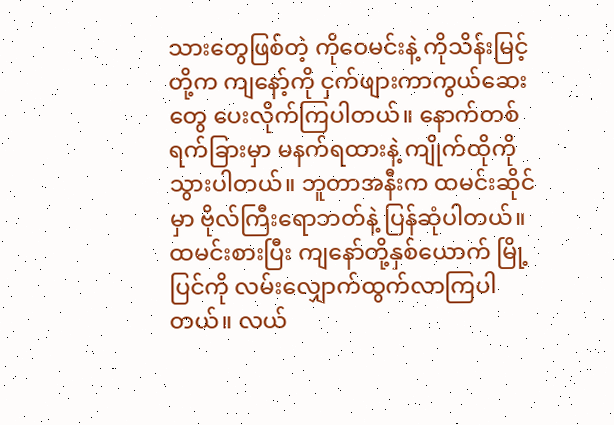သားတွေဖြစ်တဲ့ ကိုဝေမင်းနဲ့ ကိုသိန်းမြင့်တို့က ကျနော့်ကို ငှက်ဖျားကာကွယ်ဆေးတွေ ပေးလိုက်ကြပါတယ်။ နောက်တစ်ရက်ခြားမှာ မနက်ရထားနဲ့ ကျိုက်ထိုကိုသွားပါတယ်။ ဘူတာအနီးက ထမင်းဆိုင်မှာ ဗိုလ်ကြီးရောဘတ်နဲ့ ပြန်ဆုံပါတယ်။ ထမင်းစားပြီး ကျနော်တို့နှစ်ယောက် မြို့ပြင်ကို လမ်းလျှောက်ထွက်လာကြပါတယ်။ လယ်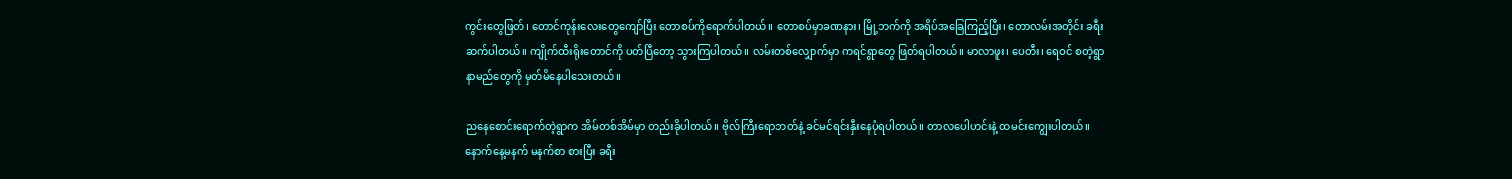ကွင်းတွေဖြတ်၊ တောင်ကုန်းလေးတွေကျော်ပြီး တောစပ်ကိုရောက်ပါတယ်။ တောစပ်မှာခဏနား၊ မြို့ဘက်ကို အရိပ်အခြေကြည့်ပြီး၊ တောလမ်းအတိုင်း ခရီးဆက်ပါတယ်။ ကျိုက်ထီးရိုးတောင်ကို ပတ်ပြီတော့ သွားကြပါတယ်။ လမ်းတစ်လျှောက်မှာ ကရင်ရွာတွေ ဖြတ်ရပါတယ်။ မာလာဖူး၊ ပေတီး၊ ရေဝင် စတဲ့ရွာနာမည်တွေကို မှတ်မိနေပါသေးတယ်။

ညနေစောင်းရောက်တဲ့ရွာက အိမ်တစ်အိမ်မှာ တည်းခိုပါတယ်။ ဗိုလ်ကြီးရောဘတ်နဲ့ ခင်မင်ရင်းနှီးနေပုံရပါတယ်။ တာလပေါဟင်းနဲ့ ထမင်းကျွေးပါတယ်။ နောက်နေ့မနက် မနက်စာ စားပြီး ခရီး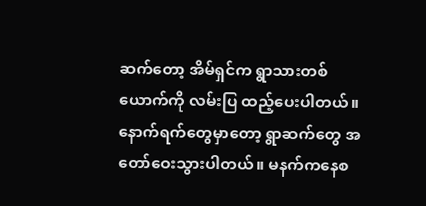ဆက်တော့ အိမ်ရှင်က ရွာသားတစ်ယောက်ကို လမ်းပြ ထည့်ပေးပါတယ်။ နောက်ရက်တွေမှာတော့ ရွာဆက်တွေ အတော်ဝေးသွားပါတယ်။ မနက်ကနေစ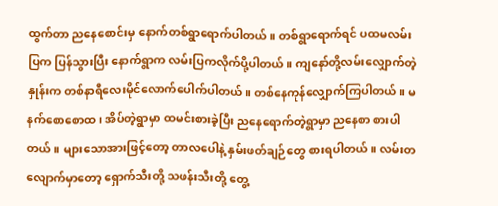ထွက်တာ ညနေစောင်းမှ နောက်တစ်ရွာရောက်ပါတယ်။ တစ်ရွာရောက်ရင် ပထမလမ်းပြက ပြန်သွားပြီး နောက်ရွာက လမ်းပြကလိုက်ပို့ပါတယ်။ ကျနော်တို့လမ်းလျှောက်တဲ့နှုန်းက တစ်နာရီလေးမိုင်လောက်ပေါက်ပါတယ်။ တစ်နေကုန်လျှောက်ကြပါတယ်။ မနက်စောစောထ၊ အိပ်တဲ့ရွာမှာ ထမင်းစားခဲ့ပြီး ညနေရောက်တဲ့ရွာမှာ ညနေစာ စားပါတယ်။ များသောအားဖြင့်တော့ တာလပေါနဲ့ နှမ်းဖတ်ချဉ်တွေ စားရပါတယ်။ လမ်းတလျောက်မှာတော့ ရှောက်သီးတို့ သဖန်းသီးတို့ တွေ့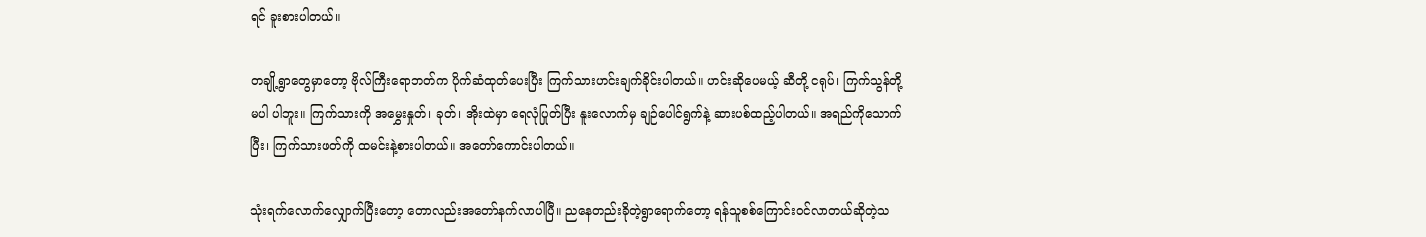ရင် ခူးစားပါတယ်။

တချို့ရွာတွေမှာတော့ ဗိုလ်ကြီးရောဘတ်က ပိုက်ဆံထုတ်ပေးပြီး ကြက်သားဟင်းချက်ခိုင်းပါတယ်။ ဟင်းဆိုပေမယ့် ဆီတို့ ငရုပ်၊ ကြက်သွန်တို့ မပါ ပါဘူး။ ကြက်သားကို အမွှေးနှုတ်၊ ခုတ်၊ အိုးထဲမှာ ရေလုံပြုတ်ပြီး နူးလောက်မှ ချဉ်ပေါင်ရွက်နဲ့ ဆားပစ်ထည့်ပါတယ်။ အရည်ကိုသောက်ပြီး၊ ကြက်သားဖတ်ကို ထမင်းနဲ့စားပါတယ်။ အတော်ကောင်းပါတယ်။

သုံးရက်လောက်လျှောက်ပြီးတော့ တောလည်းအတော်နက်လာပါပြီ။ ညနေတည်းခိုတဲ့ရွာရောက်တော့ ရန်သူစစ်ကြောင်းဝင်လာတယ်ဆိုတဲ့သ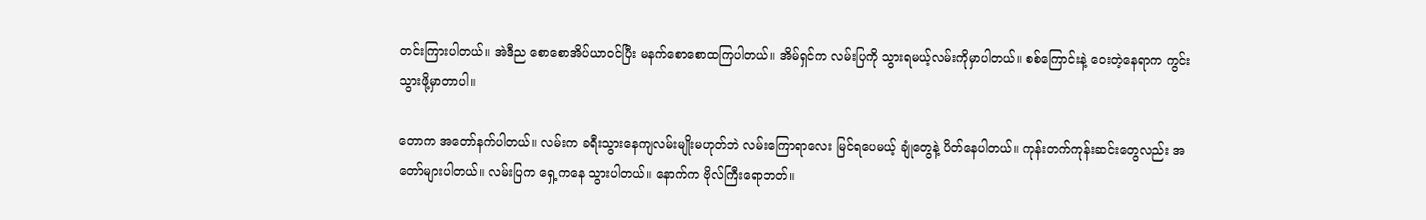တင်းကြားပါတယ်။ အဲဒီည စောစောအိပ်ယာဝင်ပြီး မနက်စောစောထကြပါတယ်။ အိမ်ရှင်က လမ်းပြကို သွားရမယ့်လမ်းကိုမှာပါတယ်။ စစ်ကြောင်းနဲ့ ဝေးတဲ့နေရာက ကွင်းသွားဖို့မှာတာပါ။

တောက အတော်နက်ပါတယ်။ လမ်းက ခရီးသွားနေကျလမ်းမျိုးမဟုတ်ဘဲ လမ်းကြောရာလေး မြင်ရပေမယ့် ချုံတွေနဲ့ ပိတ်နေပါတယ်။ ကုန်းတက်ကုန်းဆင်းတွေလည်း အတော်များပါတယ်။ လမ်းပြက ရှေ့ကနေ သွားပါတယ်။ နောက်က ဗိုလ်ကြီးရောဘတ်။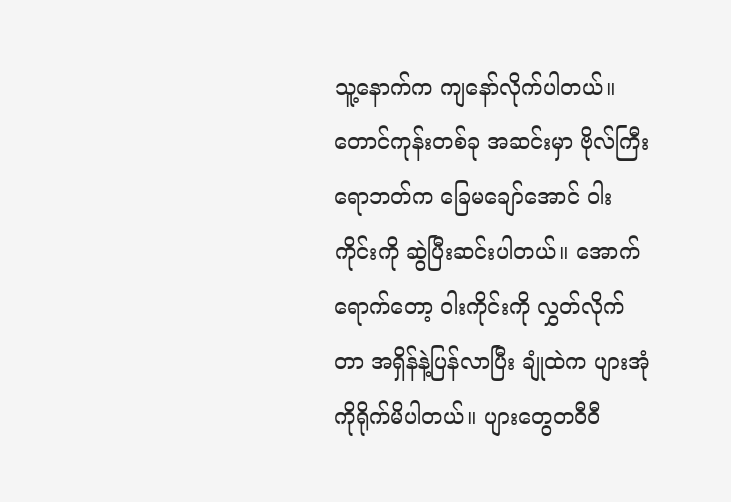သူ့နောက်က ကျနော်လိုက်ပါတယ်။ တောင်ကုန်းတစ်ခု အဆင်းမှာ ဗိုလ်ကြီးရောဘတ်က ခြေမချော်အောင် ဝါးကိုင်းကို ဆွဲပြီးဆင်းပါတယ်။ အောက်ရောက်တော့ ဝါးကိုင်းကို လွှတ်လိုက်တာ အရှိန်နဲ့ပြန်လာပြီး ချုံထဲက ပျားအုံကိုရိုက်မိပါတယ်။ ပျားတွေတဝီဝီ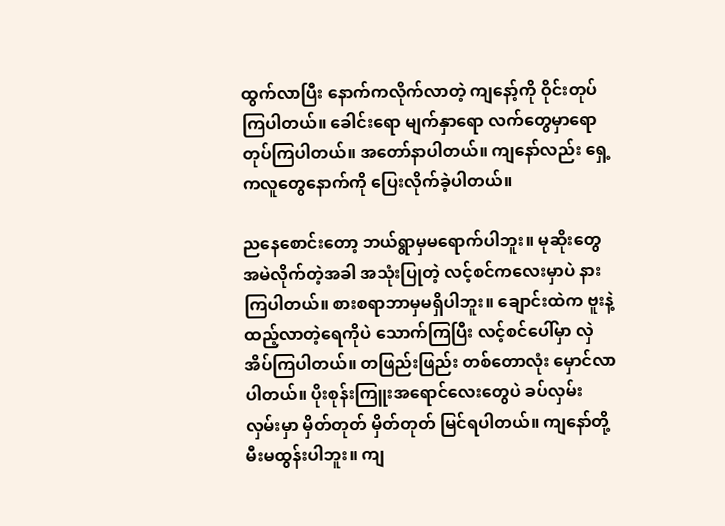ထွက်လာပြီး နောက်ကလိုက်လာတဲ့ ကျနော့်ကို ဝိုင်းတုပ်ကြပါတယ်။ ခေါင်းရော မျက်နှာရော လက်တွေမှာရော တုပ်ကြပါတယ်။ အတော်နာပါတယ်။ ကျနော်လည်း ရှေ့ကလူတွေနောက်ကို ပြေးလိုက်ခဲ့ပါတယ်။

ညနေစောင်းတော့ ဘယ်ရွာမှမရောက်ပါဘူး။ မုဆိုးတွေ အမဲလိုက်တဲ့အခါ အသုံးပြုတဲ့ လင့်စင်ကလေးမှာပဲ နားကြပါတယ်။ စားစရာဘာမှမရှိပါဘူး။ ချောင်းထဲက ဗူးနဲ့ထည့်လာတဲ့ရေကိုပဲ သောက်ကြပြီး လင့်စင်ပေါ်မှာ လှဲအိပ်ကြပါတယ်။ တဖြည်းဖြည်း တစ်တောလုံး မှောင်လာပါတယ်။ ပိုးစုန်းကြူးအရောင်လေးတွေပဲ ခပ်လှမ်းလှမ်းမှာ မှိတ်တုတ် မှိတ်တုတ် မြင်ရပါတယ်။ ကျနော်တို့ မီးမထွန်းပါဘူး။ ကျ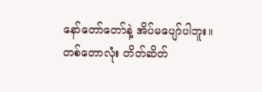နော်တော်တော်နဲ့ အိပ်မပျော်ပါဘူး။ တစ်တောလုံး တိတ်ဆိတ်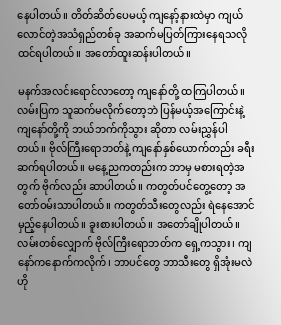နေပါတယ်။ တိတ်ဆိတ်ပေမယ့် ကျနော့်နားထဲမှာ ကျယ်လောင်တဲ့အသံရှည်တစ်ခု အဆက်မပြတ်ကြားနေရသလို ထင်ရပါတယ်။ အတော်ထူးဆန်းပါတယ်။

မနက်အလင်းရောင်လာတော့ ကျနော်တို့ ထကြပါတယ်။ လမ်းပြက သူဆက်မလိုက်တော့ဘဲ ပြန်မယ့်အကြောင်းနဲ့ ကျနော်တို့ကို ဘယ်ဘက်ကိုသွား ဆိုတာ လမ်းညွှန်ပါတယ်။ ဗိုလ်ကြီးရောဘတ်နဲ့ ကျနော်နှစ်ယောက်တည်း ခရီးဆက်ရပါတယ်။ မနေ့ညကတည်းက ဘာမှ မစားရတဲ့အတွက် ဗိုက်လည်း ဆာပါတယ်။ ကတွတ်ပင်တွေ့တော့ အတော်ဝမ်းသာပါတယ်။ ကတွတ်သီးတွေလည်း ရဲနေအောင်မှည့်နေပါတယ်။ ခူးစားပါတယ်။ အတော်ချိုပါတယ်။ လမ်းတစ်လျှောက် ဗိုလ်ကြီးရောဘတ်က ရှေ့ကသွား၊ ကျနော်ကနောက်ကလိုက်၊ ဘာပင်တွေ ဘာသီးတွေ ရှိအုံးမလဲ ဟို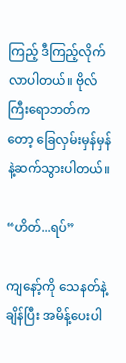ကြည့် ဒီကြည့်လိုက်လာပါတယ်။ ဗိုလ်ကြီးရောဘတ်ကတော့ ခြေလှမ်းမှန်မှန်နဲ့ဆက်သွားပါတယ်။

“ဟိတ်...ရပ်”

ကျနော့်ကို သေနတ်နဲ့ချိန်ပြီး အမိန့်ပေးပါ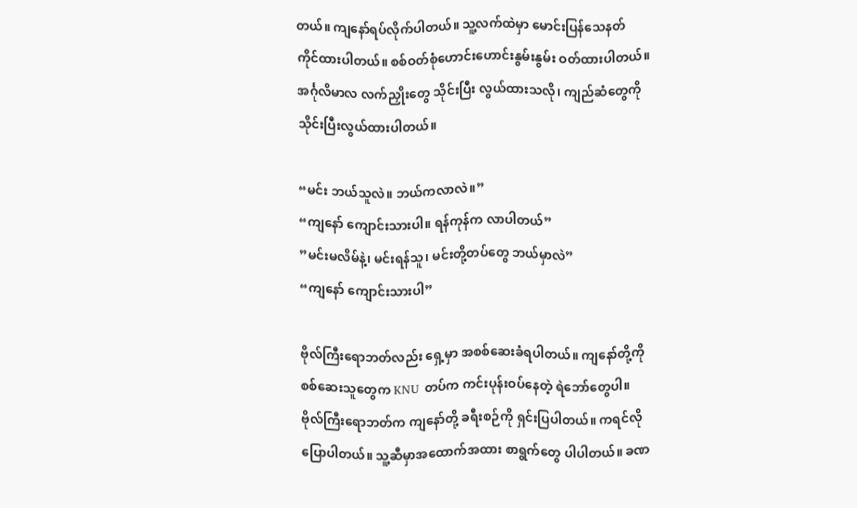တယ်။ ကျနော်ရပ်လိုက်ပါတယ်။ သူ့လက်ထဲမှာ မောင်းပြန်သေနတ် ကိုင်ထားပါတယ်။ စစ်ဝတ်စုံဟောင်းဟောင်းနွမ်းနွမ်း ဝတ်ထားပါတယ်။ အင်္ဂုလိမာလ လက်ညှိုးတွေ သိုင်းပြီး လွယ်ထားသလို၊ ကျည်ဆံတွေကို သိုင်းပြီးလွယ်ထားပါတယ်။

“မင်း ဘယ်သူလဲ။ ဘယ်ကလာလဲ။”
“ကျနော် ကျောင်းသားပါ။ ရန်ကုန်က လာပါတယ်”
”မင်းမလိမ်နဲ့၊ မင်းရန်သူ၊ မင်းတို့တပ်တွေ ဘယ်မှာလဲ”
“ကျနော် ကျောင်းသားပါ”

ဗိုလ်ကြီးရောဘတ်လည်း ရှေ့မှာ အစစ်ဆေးခံရပါတယ်။ ကျနော်တို့ကို စစ်ဆေးသူတွေက KNU တပ်က ကင်းပုန်းဝပ်နေတဲ့ ရဲဘော်တွေပါ။ ဗိုလ်ကြီးရောဘတ်က ကျနော်တို့ ခရီးစဉ်ကို ရှင်းပြပါတယ်။ ကရင်လိုပြောပါတယ်။ သူ့ဆီမှာအထောက်အထား စာရွက်တွေ ပါပါတယ်။ ခဏ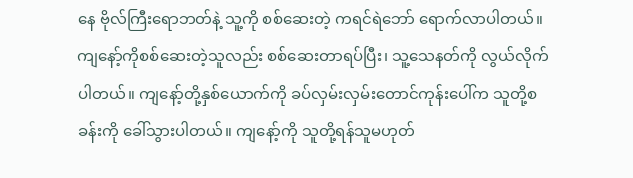နေ ဗိုလ်ကြီးရောဘတ်နဲ့ သူ့ကို စစ်ဆေးတဲ့ ကရင်ရဲဘော် ရောက်လာပါတယ်။ ကျနော့်ကိုစစ်ဆေးတဲ့သူလည်း စစ်ဆေးတာရပ်ပြီး၊ သူ့သေနတ်ကို လွယ်လိုက်ပါတယ်။ ကျနော့်တို့နှစ်ယောက်ကို ခပ်လှမ်းလှမ်းတောင်ကုန်းပေါ်က သူတို့စခန်းကို ခေါ်သွားပါတယ်။ ကျနော့်ကို သူတို့ရန်သူမဟုတ်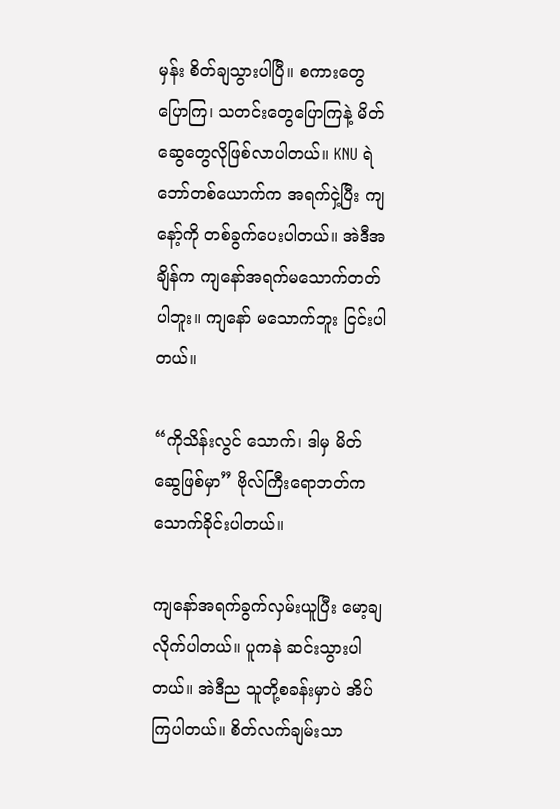မှန်း စိတ်ချသွားပါပြီ။ စကားတွေပြောကြ၊ သတင်းတွေပြောကြနဲ့ မိတ်ဆွေတွေလိုဖြစ်လာပါတယ်။ KNU ရဲဘော်တစ်ယောက်က အရက်ငှဲ့ပြီး ကျနော့်ကို တစ်ခွက်ပေးပါတယ်။ အဲဒီအချိန်က ကျနော်အရက်မသောက်တတ်ပါဘူး။ ကျနော် မသောက်ဘူး ငြင်းပါတယ်။

“ကိုသိန်းလွင် သောက်၊ ဒါမှ မိတ်ဆွေဖြစ်မှာ” ဗိုလ်ကြီးရောဘတ်က သောက်ခိုင်းပါတယ်။

ကျနော်အရက်ခွက်လှမ်းယူပြီး မော့ချလိုက်ပါတယ်။ ပူကနဲ ဆင်းသွားပါတယ်။ အဲဒီည သူတို့စခန်းမှာပဲ အိပ်ကြပါတယ်။ စိတ်လက်ချမ်းသာ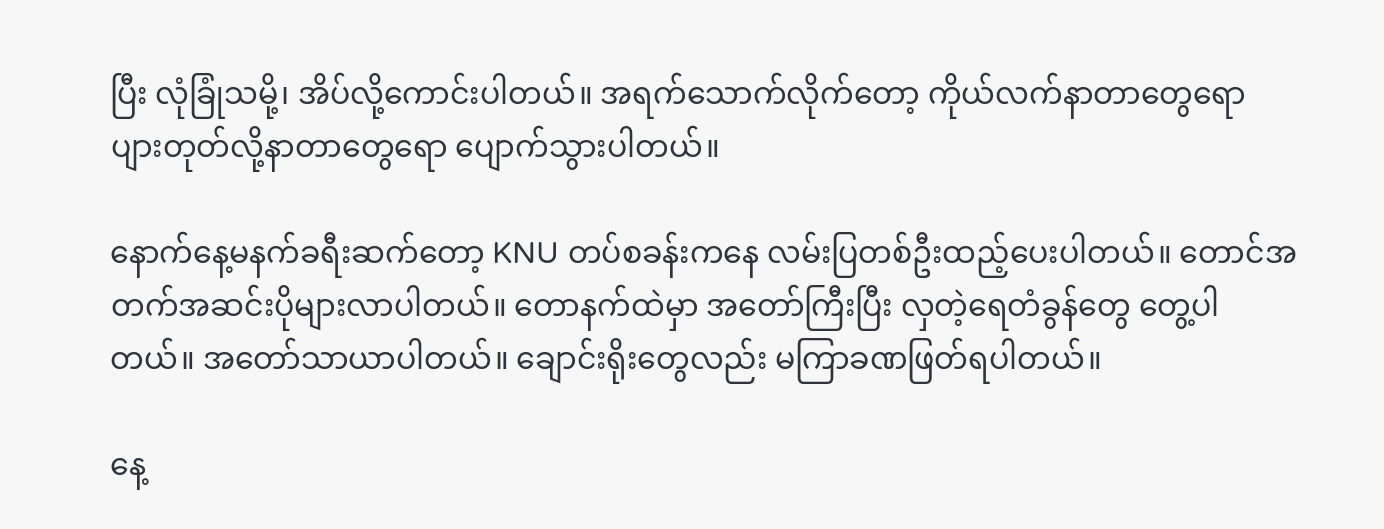ပြီး လုံခြုံသမို့၊ အိပ်လို့ကောင်းပါတယ်။ အရက်သောက်လိုက်တော့ ကိုယ်လက်နာတာတွေရော ပျားတုတ်လို့နာတာတွေရော ပျောက်သွားပါတယ်။

နောက်နေ့မနက်ခရီးဆက်တော့ KNU တပ်စခန်းကနေ လမ်းပြတစ်ဦးထည့်ပေးပါတယ်။ တောင်အတက်အဆင်းပိုများလာပါတယ်။ တောနက်ထဲမှာ အတော်ကြီးပြီး လှတဲ့ရေတံခွန်တွေ တွေ့ပါတယ်။ အတော်သာယာပါတယ်။ ချောင်းရိုးတွေလည်း မကြာခဏဖြတ်ရပါတယ်။

နေ့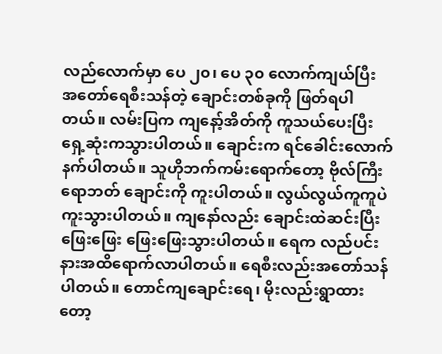လည်လောက်မှာ ပေ ၂၀၊ ပေ ၃၀ လောက်ကျယ်ပြီး အတော်ရေစီးသန်တဲ့ ချောင်းတစ်ခုကို ဖြတ်ရပါတယ်။ လမ်းပြက ကျနော့်အိတ်ကို ကူသယ်ပေးပြီး ရှေ့ဆုံးကသွားပါတယ်။ ချောင်းက ရင်ခေါင်းလောက်နက်ပါတယ်။ သူဟိုဘက်ကမ်းရောက်တော့ ဗိုလ်ကြီးရောဘတ် ချောင်းကို ကူးပါတယ်။ လွယ်လွယ်ကူကူပဲ ကူးသွားပါတယ်။ ကျနော်လည်း ချောင်းထဲဆင်းပြီး ဖြေးဖြေး ဖြေးဖြေးသွားပါတယ်။ ရေက လည်ပင်းနားအထိရောက်လာပါတယ်။ ရေစီးလည်းအတော်သန်ပါတယ်။ တောင်ကျချောင်းရေ၊ မိုးလည်းရွာထားတော့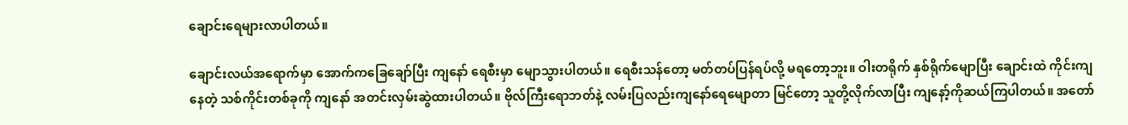ချောင်းရေများလာပါတယ်။

ချောင်းလယ်အရောက်မှာ အောက်ကခြေချော်ပြီး ကျနော် ရေစီးမှာ မျောသွားပါတယ်။ ရေစီးသန်တော့ မတ်တပ်ပြန်ရပ်လို့ မရတော့ဘူး။ ဝါးတရိုက် နှစ်ရိုက်မျောပြီး ချောင်းထဲ ကိုင်းကျနေတဲ့ သစ်ကိုင်းတစ်ခုကို ကျနော် အတင်းလှမ်းဆွဲထားပါတယ်။ ဗိုလ်ကြီးရောဘတ်နဲ့ လမ်းပြလည်းကျနော်ရေမျောတာ မြင်တော့ သူတို့လိုက်လာပြီး ကျနော့်ကိုဆယ်ကြပါတယ်။ အတော်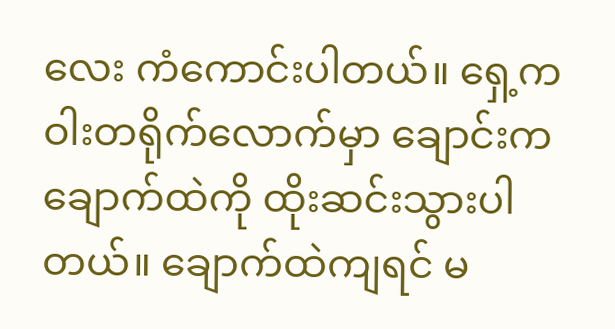လေး ကံကောင်းပါတယ်။ ရှေ့ကဝါးတရိုက်လောက်မှာ ချောင်းက ချောက်ထဲကို ထိုးဆင်းသွားပါတယ်။ ချောက်ထဲကျရင် မ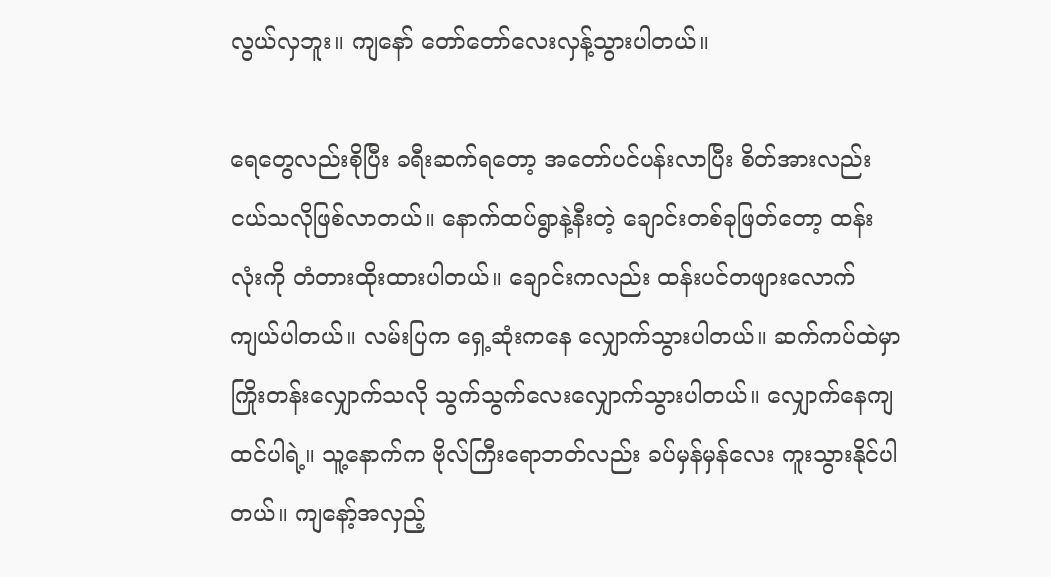လွယ်လှဘူး။ ကျနော် တော်တော်လေးလှန့်သွားပါတယ်။

ရေတွေလည်းစိုပြီး ခရီးဆက်ရတော့ အတော်ပင်ပန်းလာပြီး စိတ်အားလည်းငယ်သလိုဖြစ်လာတယ်။ နောက်ထပ်ရွာနဲ့နီးတဲ့ ချောင်းတစ်ခုဖြတ်တော့ ထန်းလုံးကို တံတားထိုးထားပါတယ်။ ချောင်းကလည်း ထန်းပင်တဖျားလောက်ကျယ်ပါတယ်။ လမ်းပြက ရှေ့ဆုံးကနေ လျှောက်သွားပါတယ်။ ဆက်ကပ်ထဲမှာကြိုးတန်းလျှောက်သလို သွက်သွက်လေးလျှောက်သွားပါတယ်။ လျှောက်နေကျ ထင်ပါရဲ့။ သူ့နောက်က ဗိုလ်ကြီးရောဘတ်လည်း ခပ်မှန်မှန်လေး ကူးသွားနိုင်ပါတယ်။ ကျနော့်အလှည့်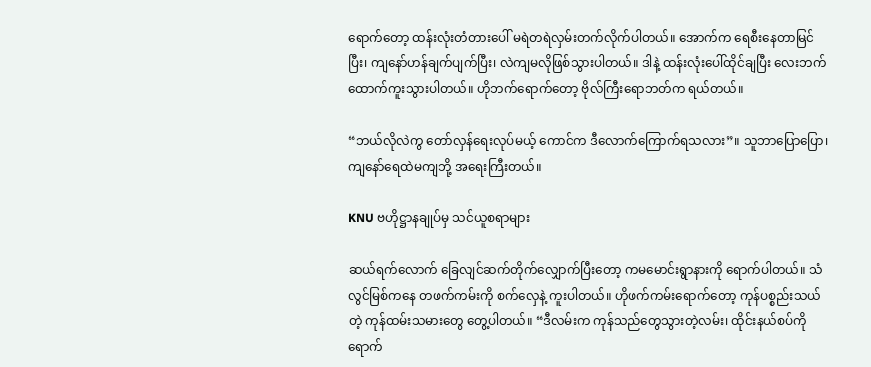ရောက်တော့ ထန်းလုံးတံတားပေါ် မရဲတရဲလှမ်းတက်လိုက်ပါတယ်။ အောက်က ရေစီးနေတာမြင်ပြီး၊ ကျနော်ဟန်ချက်ပျက်ပြီး၊ လဲကျမလိုဖြစ်သွားပါတယ်။ ဒါနဲ့ ထန်းလုံးပေါ်ထိုင်ချပြီး လေးဘက်ထောက်ကူးသွားပါတယ်။ ဟိုဘက်ရောက်တော့ ဗိုလ်ကြီးရောဘတ်က ရယ်တယ်။

“ဘယ်လိုလဲကွ တော်လှန်ရေးလုပ်မယ့် ကောင်က ဒီလောက်ကြောက်ရသလား”။ သူဘာပြောပြော၊ ကျနော်ရေထဲမကျဘို့ အရေးကြီးတယ်။

KNU ဗဟိုဋ္ဌာနချုပ်မှ သင်ယူစရာများ

ဆယ်ရက်လောက် ခြေလျင်ဆက်တိုက်လျှောက်ပြီးတော့ ကမမောင်းရွာနားကို ရောက်ပါတယ်။ သံလွင်မြစ်ကနေ တဖက်ကမ်းကို စက်လှေနဲ့ ကူးပါတယ်။ ဟိုဖက်ကမ်းရောက်တော့ ကုန်ပစ္စည်းသယ်တဲ့ ကုန်ထမ်းသမားတွေ တွေ့ပါတယ်။ “ဒီလမ်းက ကုန်သည်တွေသွားတဲ့လမ်း၊ ထိုင်းနယ်စပ်ကိုရောက်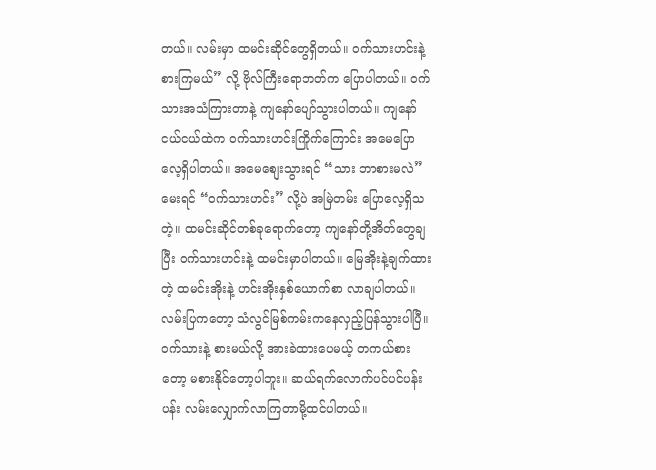တယ်။ လမ်းမှာ ထမင်းဆိုင်တွေရှိတယ်။ ဝက်သားဟင်းနဲ့ စားကြမယ်” လို့ ဗိုလ်ကြီးရောဘတ်က ပြောပါတယ်။ ဝက်သားအသံကြားတာနဲ့ ကျနော်ပျော်သွားပါတယ်။ ကျနော် ငယ်ငယ်ထဲက ဝက်သားဟင်းကြိုက်ကြောင်း အမေပြောလေ့ရှိပါတယ်။ အမေစျေးသွားရင် “သား ဘာစားမလဲ” မေးရင် “ဝက်သားဟင်း” လို့ပဲ အမြဲတမ်း ပြောလေ့ရှိသတဲ့။ ထမင်းဆိုင်တစ်ခုရောက်တော့ ကျနော်တို့အိတ်တွေချပြီး ဝက်သားဟင်းနဲ့ ထမင်းမှာပါတယ်။ မြေအိုးနဲ့ချက်ထားတဲ့ ထမင်းအိုးနဲ့ ဟင်းအိုးနှစ်ယောက်စာ လာချပါတယ်။ လမ်းပြကတော့ သံလွင်မြစ်ကမ်းကနေလှည့်ပြန်သွားပါပြီ။ ဝက်သားနဲ့ စားမယ်လို့ အားခဲထားပေမယ့် တကယ်စားတော့ မစားနိုင်တော့ပါဘူး။ ဆယ်ရက်လောက်ပင်ပင်ပန်းပန်း လမ်းလျှောက်လာကြတာမို့ထင်ပါတယ်။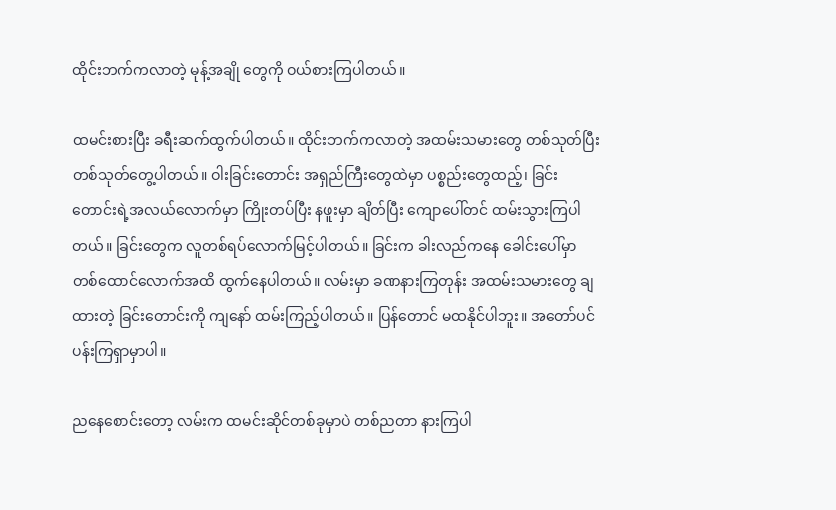ထိုင်းဘက်ကလာတဲ့ မုန့်အချို တွေကို ဝယ်စားကြပါတယ်။

ထမင်းစားပြီး ခရီးဆက်ထွက်ပါတယ်။ ထိုင်းဘက်ကလာတဲ့ အထမ်းသမားတွေ တစ်သုတ်ပြီး တစ်သုတ်တွေ့ပါတယ်။ ဝါးခြင်းတောင်း အရှည်ကြီးတွေထဲမှာ ပစ္စည်းတွေထည့်၊ ခြင်းတောင်းရဲ့အလယ်လောက်မှာ ကြိုးတပ်ပြီး နဖူးမှာ ချိတ်ပြီး ကျောပေါ်တင် ထမ်းသွားကြပါတယ်။ ခြင်းတွေက လူတစ်ရပ်လောက်မြင့်ပါတယ်။ ခြင်းက ခါးလည်ကနေ ခေါင်းပေါ်မှာ တစ်ထောင်လောက်အထိ ထွက်နေပါတယ်။ လမ်းမှာ ခဏနားကြတုန်း အထမ်းသမားတွေ ချထားတဲ့ ခြင်းတောင်းကို ကျနော် ထမ်းကြည့်ပါတယ်။ ပြန်တောင် မထနိုင်ပါဘူး။ အတော်ပင်ပန်းကြရှာမှာပါ။

ညနေစောင်းတော့ လမ်းက ထမင်းဆိုင်တစ်ခုမှာပဲ တစ်ညတာ နားကြပါ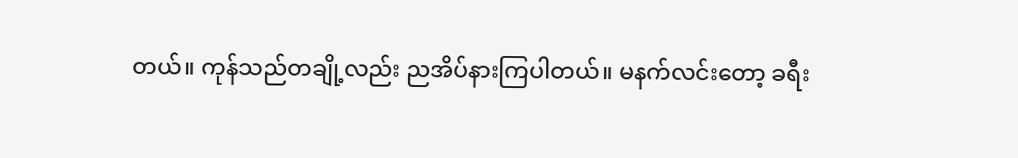တယ်။ ကုန်သည်တချို့လည်း ညအိပ်နားကြပါတယ်။ မနက်လင်းတော့ ခရီး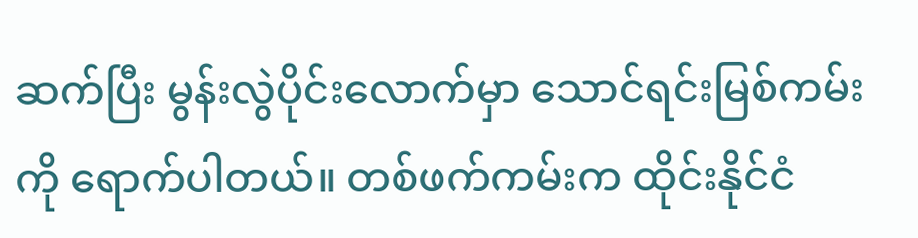ဆက်ပြီး မွန်းလွဲပိုင်းလောက်မှာ သောင်ရင်းမြစ်ကမ်းကို ရောက်ပါတယ်။ တစ်ဖက်ကမ်းက ထိုင်းနိုင်ငံ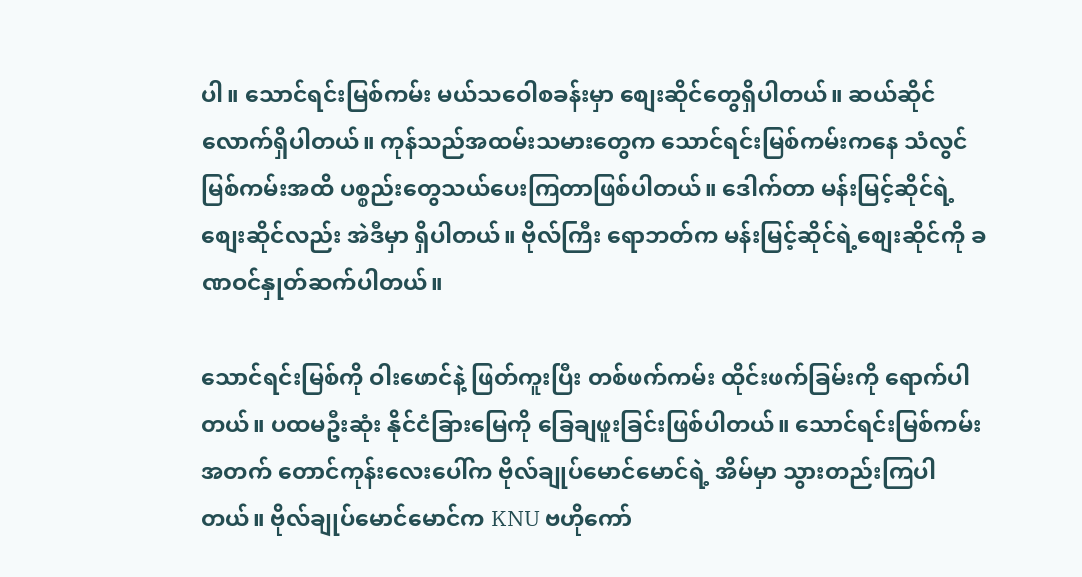ပါ။ သောင်ရင်းမြစ်ကမ်း မယ်သဝေါစခန်းမှာ စျေးဆိုင်တွေရှိပါတယ်။ ဆယ်ဆိုင်လောက်ရှိပါတယ်။ ကုန်သည်အထမ်းသမားတွေက သောင်ရင်းမြစ်ကမ်းကနေ သံလွင်မြစ်ကမ်းအထိ ပစ္စည်းတွေသယ်ပေးကြတာဖြစ်ပါတယ်။ ဒေါက်တာ မန်းမြင့်ဆိုင်ရဲ့ စျေးဆိုင်လည်း အဲဒီမှာ ရှိပါတယ်။ ဗိုလ်ကြီး ရောဘတ်က မန်းမြင့်ဆိုင်ရဲ့စျေးဆိုင်ကို ခဏဝင်နှုတ်ဆက်ပါတယ်။

သောင်ရင်းမြစ်ကို ဝါးဖောင်နဲ့ ဖြတ်ကူးပြီး တစ်ဖက်ကမ်း ထိုင်းဖက်ခြမ်းကို ရောက်ပါတယ်။ ပထမဦးဆုံး နိုင်ငံခြားမြေကို ခြေချဖူးခြင်းဖြစ်ပါတယ်။ သောင်ရင်းမြစ်ကမ်းအတက် တောင်ကုန်းလေးပေါ်က ဗိုလ်ချုပ်မောင်မောင်ရဲ့ အိမ်မှာ သွားတည်းကြပါတယ်။ ဗိုလ်ချုပ်မောင်မောင်က KNU ဗဟိုကော်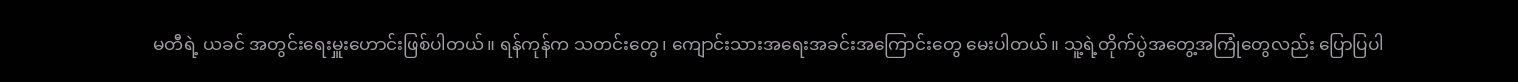မတီရဲ့ ယခင် အတွင်းရေးမှူးဟောင်းဖြစ်ပါတယ်။ ရန်ကုန်က သတင်းတွေ၊ ကျောင်းသားအရေးအခင်းအကြောင်းတွေ မေးပါတယ်။ သူ့ရဲ့တိုက်ပွဲအတွေ့အကြုံတွေလည်း ပြောပြပါ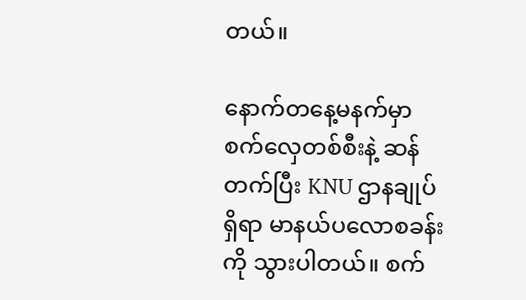တယ်။

နောက်တနေ့မနက်မှာ စက်လှေတစ်စီးနဲ့ ဆန်တက်ပြီး KNU ဌာနချုပ်ရှိရာ မာနယ်ပလောစခန်းကို သွားပါတယ်။ စက်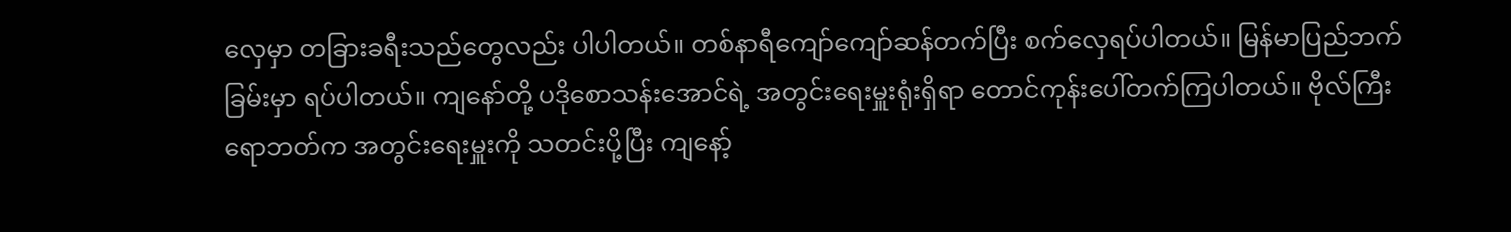လှေမှာ တခြားခရီးသည်တွေလည်း ပါပါတယ်။ တစ်နာရီကျော်ကျော်ဆန်တက်ပြီး စက်လှေရပ်ပါတယ်။ မြန်မာပြည်ဘက်ခြမ်းမှာ ရပ်ပါတယ်။ ကျနော်တို့ ပဒိုစောသန်းအောင်ရဲ့ အတွင်းရေးမှူးရုံးရှိရာ တောင်ကုန်းပေါ်တက်ကြပါတယ်။ ဗိုလ်ကြီးရောဘတ်က အတွင်းရေးမှူးကို သတင်းပို့ပြီး ကျနော့်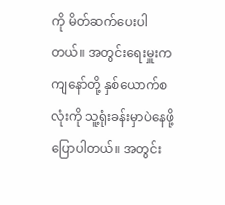ကို မိတ်ဆက်ပေးပါတယ်။ အတွင်းရေးမှူးက ကျနော်တို့ နှစ်ယောက်စလုံးကို သူ့ရုံးခန်းမှာပဲနေဖို့ ပြောပါတယ်။ အတွင်း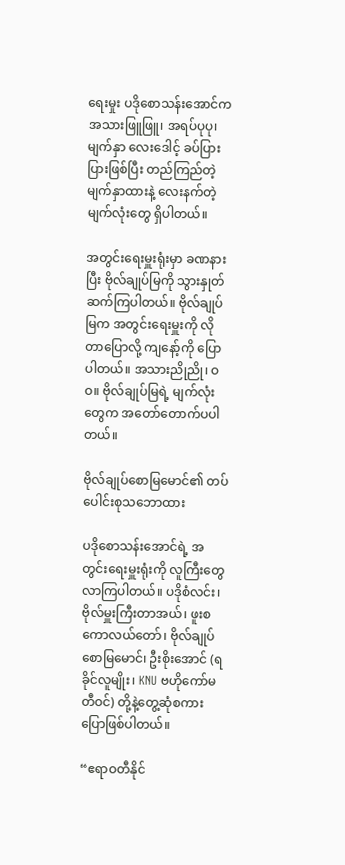ရေးမှုး ပဒိုစောသန်းအောင်က အသားဖြူဖြူ၊ အရပ်ပုပု၊ မျက်နှာ လေးဒေါင့် ခပ်ပြားပြားဖြစ်ပြီး တည်ကြည်တဲ့မျက်နှာထားနဲ့ လေးနက်တဲ့ မျက်လုံးတွေ ရှိပါတယ်။

အတွင်းရေးမှူးရုံးမှာ ခဏနားပြီး ဗိုလ်ချုပ်မြကို သွားနှုတ်ဆက်ကြပါတယ်။ ဗိုလ်ချုပ်မြက အတွင်းရေးမှူးကို လိုတာပြောလို့ ကျနော့်ကို ပြောပါတယ်။ အသားညိုညို၊ ဝဝ။ ဗိုလ်ချုပ်မြရဲ့ မျက်လုံးတွေက အတော်တောက်ပပါတယ်။

ဗိုလ်ချုပ်စောမြမောင်၏ တပ်ပေါင်းစုသဘောထား

ပဒိုစောသန်းအောင်ရဲ့ အတွင်းရေးမှူးရုံးကို လူကြီးတွေလာကြပါတယ်။ ပဒိုစံလင်း၊ ဗိုလ်မှူးကြီးတာအယ်၊ ဖူးစကောလယ်တော်၊ ဗိုလ်ချုပ်စောမြမောင်၊ ဦးစိုးအောင် (ရခိုင်လူမျိုး၊ KNU ဗဟိုကော်မတီဝင်) တို့နဲ့တွေ့ဆုံစကားပြောဖြစ်ပါတယ်။

“ဧရာဝတီနိုင်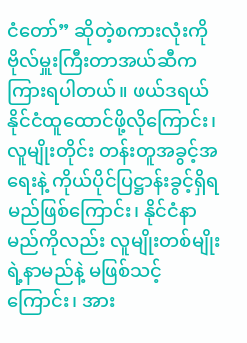ငံတော်” ဆိုတဲ့စကားလုံးကို ဗိုလ်မှူးကြီးတာအယ်ဆီက ကြားရပါတယ်။ ဖယ်ဒရယ်နိုင်ငံထူထောင်ဖို့လိုကြောင်း၊ လူမျိုးတိုင်း တန်းတူအခွင့်အရေးနဲ့ ကိုယ်ပိုင်ပြဋ္ဌာန်းခွင့်ရှိရမည်ဖြစ်ကြောင်း၊ နိုင်ငံနာမည်ကိုလည်း လူမျိုးတစ်မျိုးရဲ့နာမည်နဲ့ မဖြစ်သင့်ကြောင်း၊ အား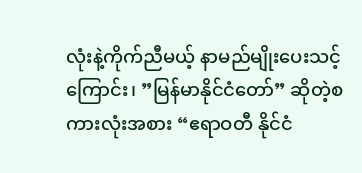လုံးနဲ့ကိုက်ညီမယ့် နာမည်မျိုးပေးသင့်ကြောင်း၊ ”မြန်မာနိုင်ငံတော်” ဆိုတဲ့စကားလုံးအစား “ဧရာဝတီ နိုင်ငံ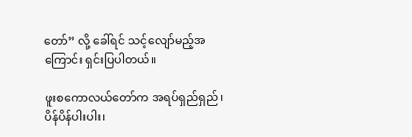တော်” လို့ ခေါ်ရင် သင့်လျော်မည့်အကြောင်း ရှင်းပြပါတယ်။

ဖူးစကောလယ်တော်က အရပ်ရှည်ရှည်၊ ပိန်ပိန်ပါးပါး၊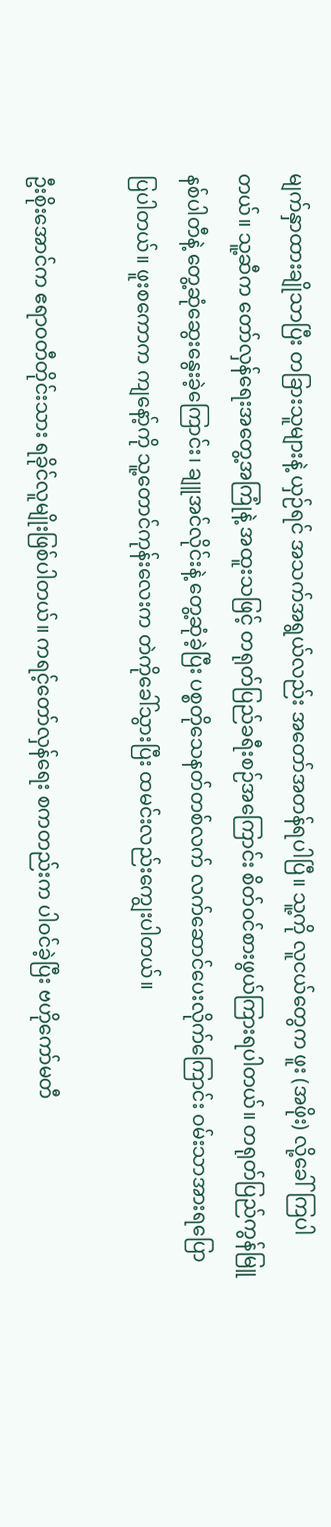မျက်နှာထားချိုသာပြီး တခြားသူများနဲ့ ယှဉ်ရင် အသက်အရွယ်လည်း အတော်အတန်ရပါပြီ။ သူ့ကို လူငယ်တွေက ဖူး (အဖိုး) လို့ခေါ်ကြပါတယ်။ သူ့ဆီက တော်လှန်ရေးအတွေ့အကြုံနဲ့ အထူးသဖြင့် တရုတ်ပြည်ခရီးစဉ်အကြောင်း စိတ်ဝင်စားဖွယ်ကြားရပါတယ်။ တရုတ်ပြည်ကွန်မြူနစ်ပါတီနဲ့ တွေ့ဆုံဆွေးနွေးခဲ့ကြောင်း၊ ချူအင်လိုင်းနဲ့ တွေ့ဆုံခဲ့ပြီး ပစ္စတိုသေနတ်တစ်လက် လက်ဆောင်ပေးလိုက်ကြောင်း ဝမ်းသာအားရပြောပြပါတယ်။ ဖူးစကောက ကျနော့်ကို သူ့တောင်ကုန်းလေးက တဲကိုခေါ်သွားပြီး ထမင်းလည်းကျွေးပါတယ်။

ဦးစိုးအောင်က ဧရာဝတီတိုင်းသား ရခိုင်လူမျိုးဖြစ်ပါတယ်။ ကရင့်တော်လှန်ရေး စကတည်းက ပါဝင်ခဲ့ပြီး ဗဟိုကော်မတီ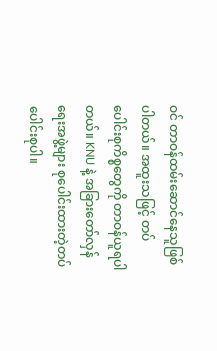ဝင် တာဝန်ထမ်းဆောင်နေသူဖြစ်ပါတယ်။ အထူးသဖြင့် တပ်ပေါင်းစုကိစ္စတွေကို တာဝန်ယူရပါတယ်။ KNU နဲ့ အခြားတော်လှန်ရေးအဖွဲ့များ စုပေါင်းထားတဲ့တပ်ပေါင်းစုပါ။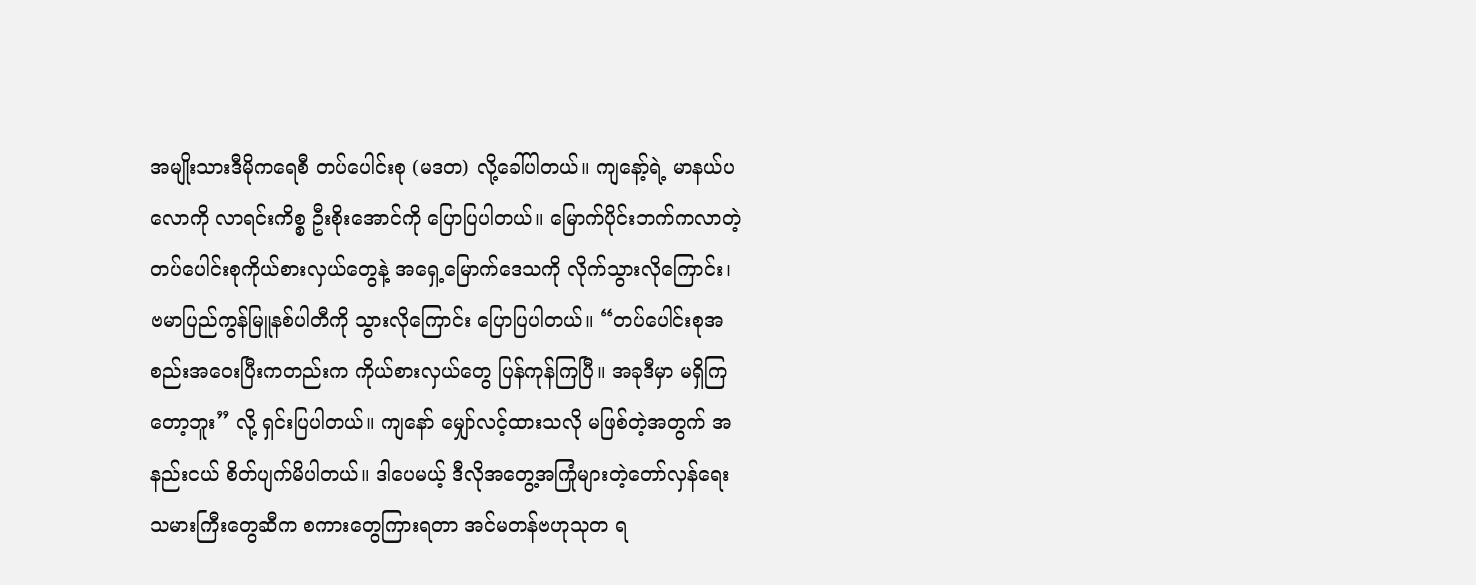အမျိုးသားဒီမိုကရေစီ တပ်ပေါင်းစု (မဒတ) လို့ခေါ်ပါတယ်။ ကျနော့်ရဲ့ မာနယ်ပလောကို လာရင်းကိစ္စ ဦးစိုးအောင်ကို ပြောပြပါတယ်။ မြောက်ပိုင်းဘက်ကလာတဲ့ တပ်ပေါင်းစုကိုယ်စားလှယ်တွေနဲ့ အရှေ့မြောက်ဒေသကို လိုက်သွားလိုကြောင်း၊ ဗမာပြည်ကွန်မြူနစ်ပါတီကို သွားလိုကြောင်း ပြောပြပါတယ်။ “တပ်ပေါင်းစုအစည်းအဝေးပြီးကတည်းက ကိုယ်စားလှယ်တွေ ပြန်ကုန်ကြပြီ။ အခုဒီမှာ မရှိကြတော့ဘူး” လို့ ရှင်းပြပါတယ်။ ကျနော် မျှော်လင့်ထားသလို မဖြစ်တဲ့အတွက် အနည်းငယ် စိတ်ပျက်မိပါတယ်။ ဒါပေမယ့် ဒီလိုအတွေ့အကြုံများတဲ့တော်လှန်ရေးသမားကြီးတွေဆီက စကားတွေကြားရတာ အင်မတန်ဗဟုသုတ ရ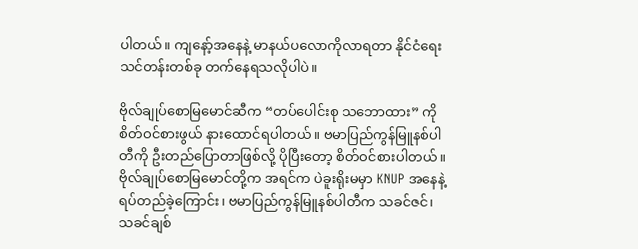ပါတယ်။ ကျနော့်အနေနဲ့ မာနယ်ပလောကိုလာရတာ နိုင်ငံရေးသင်တန်းတစ်ခု တက်နေရသလိုပါပဲ။

ဗိုလ်ချုပ်စောမြမောင်ဆီက “တပ်ပေါင်းစု သဘောထား” ကို စိတ်ဝင်စားဖွယ် နားထောင်ရပါတယ်။ ဗမာပြည်ကွန်မြူနစ်ပါတီကို ဦးတည်ပြောတာဖြစ်လို့ ပိုပြီးတော့ စိတ်ဝင်စားပါတယ်။ ဗိုလ်ချုပ်စောမြမောင်တို့က အရင်က ပဲခူးရိုးမမှာ KNUP အနေနဲ့ ရပ်တည်ခဲ့ကြောင်း၊ ဗမာပြည်ကွန်မြူနစ်ပါတီက သခင်ဇင်၊ သခင်ချစ်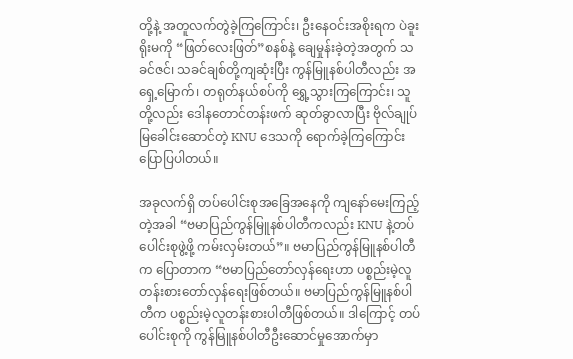တို့နဲ့ အတူလက်တွဲခဲ့ကြကြောင်း၊ ဦးနေဝင်းအစိုးရက ပဲခူးရိုးမကို “ဖြတ်လေးဖြတ်”စနစ်နဲ့ ချေမှုန်းခဲ့တဲ့အတွက် သခင်ဇင်၊ သခင်ချစ်တို့ကျဆုံးပြီး ကွန်မြူနစ်ပါတီလည်း အရှေ့မြောက်၊ တရုတ်နယ်စပ်ကို ရွှေ့သွားကြကြောင်း၊ သူတို့လည်း ဒေါနတောင်တန်းဖက် ဆုတ်ခွာလာပြီး ဗိုလ်ချုပ်မြခေါင်းဆောင်တဲ့ KNU ဒေသကို ရောက်ခဲ့ကြကြောင်း ပြောပြပါတယ်။

အခုလက်ရှိ တပ်ပေါင်းစုအခြေအနေကို ကျနော်မေးကြည့်တဲ့အခါ “ဗမာပြည်ကွန်မြူနစ်ပါတီကလည်း KNU နဲ့တပ်ပေါင်းစုဖွဲ့ဖို့ ကမ်းလှမ်းတယ်”။ ဗမာပြည်ကွန်မြူနစ်ပါတီက ပြောတာက “ဗမာပြည်တော်လှန်ရေးဟာ ပစ္စည်းမဲ့လူတန်းစားတော်လှန်ရေးဖြစ်တယ်။ ဗမာပြည်ကွန်မြူနစ်ပါတီက ပစ္စည်းမဲ့လူတန်းစားပါတီဖြစ်တယ်။ ဒါကြောင့် တပ်ပေါင်းစုကို ကွန်မြူနစ်ပါတီဦးဆောင်မှုအောက်မှာ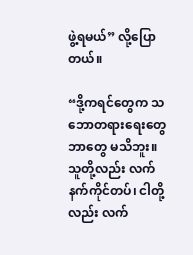ဖွဲ့ရမယ်” လို့ပြောတယ်။

“ဒို့ကရင်တွေက သဘောတရားရေးတွေ ဘာတွေ မသိဘူး။ သူတို့လည်း လက်နက်ကိုင်တပ်၊ ငါတို့လည်း လက်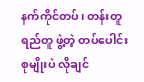နက်ကိုင်တပ်၊ တန်းတူ ရည်တူ ဖွဲ့တဲ့ တပ်ပေါင်းစုမျိုးပဲ လိုချင်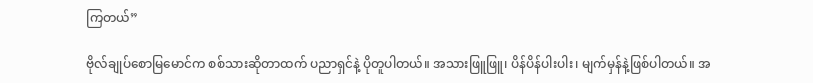ကြတယ်”

ဗိုလ်ချုပ်စောမြမောင်က စစ်သားဆိုတာထက် ပညာရှင်နဲ့ ပိုတူပါတယ်။ အသားဖြူဖြူ၊ ပိန်ပိန်ပါးပါး၊ မျက်မှန်နဲ့ဖြစ်ပါတယ်။ အ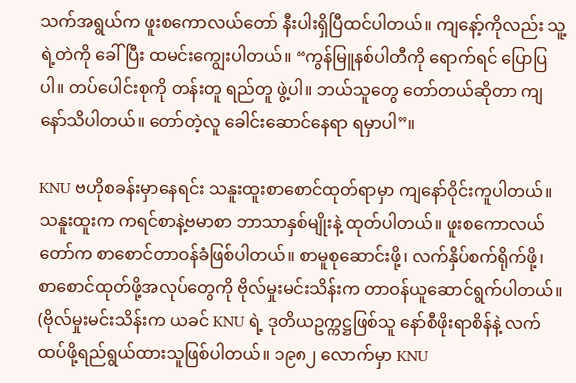သက်အရွယ်က ဖူးစကောလယ်တော် နီးပါးရှိပြီထင်ပါတယ်။ ကျနော့်ကိုလည်း သူ့ရဲ့တဲကို ခေါ်ပြီး ထမင်းကျွေးပါတယ်။ “ကွန်မြူနစ်ပါတီကို ရောက်ရင် ပြောပြပါ။ တပ်ပေါင်းစုကို တန်းတူ ရည်တူ ဖွဲ့ပါ။ ဘယ်သူတွေ တော်တယ်ဆိုတာ ကျနော်သိပါတယ်။ တော်တဲ့လူ ခေါင်းဆောင်နေရာ ရမှာပါ”။

KNU ဗဟိုစခန်းမှာနေရင်း သနူးထူးစာစောင်ထုတ်ရာမှာ ကျနော်ဝိုင်းကူပါတယ်။ သနူးထူးက ကရင်စာနဲ့ဗမာစာ ဘာသာနှစ်မျိုးနဲ့ ထုတ်ပါတယ်။ ဖူးစကောလယ်တော်က စာစောင်တာဝန်ခံဖြစ်ပါတယ်။ စာမူစုဆောင်းဖို့၊ လက်နှိပ်စက်ရိုက်ဖို့၊ စာစောင်ထုတ်ဖို့အလုပ်တွေကို ဗိုလ်မှုးမင်းသိန်းက တာဝန်ယူဆောင်ရွက်ပါတယ်။ (ဗိုလ်မှုးမင်းသိန်းက ယခင် KNU ရဲ့ ဒုတိယဥက္ကဋ္ဌဖြစ်သူ နော်စီဖိုးရာစိန်နဲ့ လက်ထပ်ဖို့ရည်ရွယ်ထားသူဖြစ်ပါတယ်။ ၁၉၈၂ လောက်မှာ KNU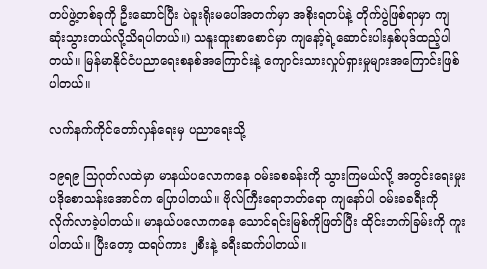တပ်ဖွဲ့တစ်ခုကို ဦးဆောင်ပြီး ပဲခူးရိုးမပေါ်အတက်မှာ အစိုးရတပ်နဲ့ တိုက်ပွဲဖြစ်ရာမှာ ကျဆုံးသွားတယ်လို့သိရပါတယ်။) သနူးထူးစာစောင်မှာ ကျနော့်ရဲ့ဆောင်းပါးနှစ်ပုဒ်ထည့်ပါတယ်။ မြန်မာနိုင်ငံပညာရေးစနစ်အကြောင်းနဲ့ ကျောင်းသားလှုပ်ရှားမှုများအကြောင်းဖြစ်ပါတယ်။

လက်နက်ကိုင်တော်လှန်ရေးမှ ပညာရေးသို့

၁၉ရ၉ သြဂုတ်လထဲမှာ မာနယ်ပလောကနေ ဝမ်းခစခန်းကို သွားကြမယ်လို့ အတွင်းရေးမှုး ပဒိုစောသန်းအောင်က ပြောပါတယ်။ ဗိုလ်ကြီးရောဘတ်ရော ကျနော်ပါ ဝမ်းခခရီးကို လိုက်လာခဲ့ပါတယ်။ မာနယ်ပလောကနေ သောင်ရင်းမြစ်ကိုဖြတ်ပြီး ထိုင်းဘက်ခြမ်းကို ကူးပါတယ်။ ပြီးတော့ ထရပ်ကား ၂စီးနဲ့ ခရီးဆက်ပါတယ်။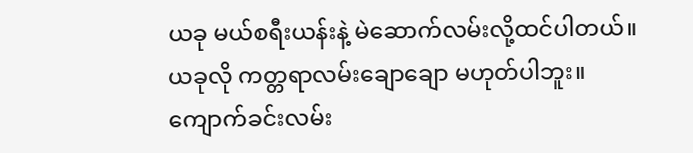ယခု မယ်စရီးယန်းနဲ့ မဲဆောက်လမ်းလို့ထင်ပါတယ်။ ယခုလို ကတ္တရာလမ်းချောချော မဟုတ်ပါဘူး။ ကျောက်ခင်းလမ်း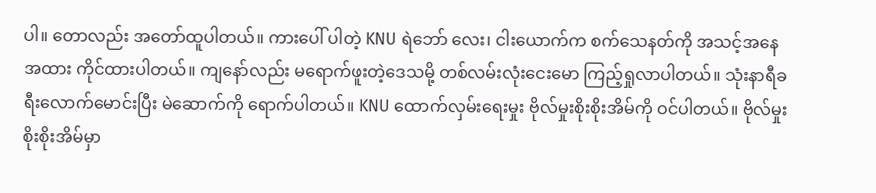ပါ။ တောလည်း အတော်ထူပါတယ်။ ကားပေါ် ပါတဲ့ KNU ရဲဘော် လေး၊ ငါးယောက်က စက်သေနတ်ကို အသင့်အနေအထား ကိုင်ထားပါတယ်။ ကျနော်လည်း မရောက်ဖူးတဲ့ဒေသမို့ တစ်လမ်းလုံးငေးမော ကြည့်ရှုလာပါတယ်။ သုံးနာရီခရီးလောက်မောင်းပြီး မဲဆောက်ကို ရောက်ပါတယ်။ KNU ထောက်လှမ်းရေးမှုး ဗိုလ်မှုးစိုးစိုးအိမ်ကို ဝင်ပါတယ်။ ဗိုလ်မှုးစိုးစိုးအိမ်မှာ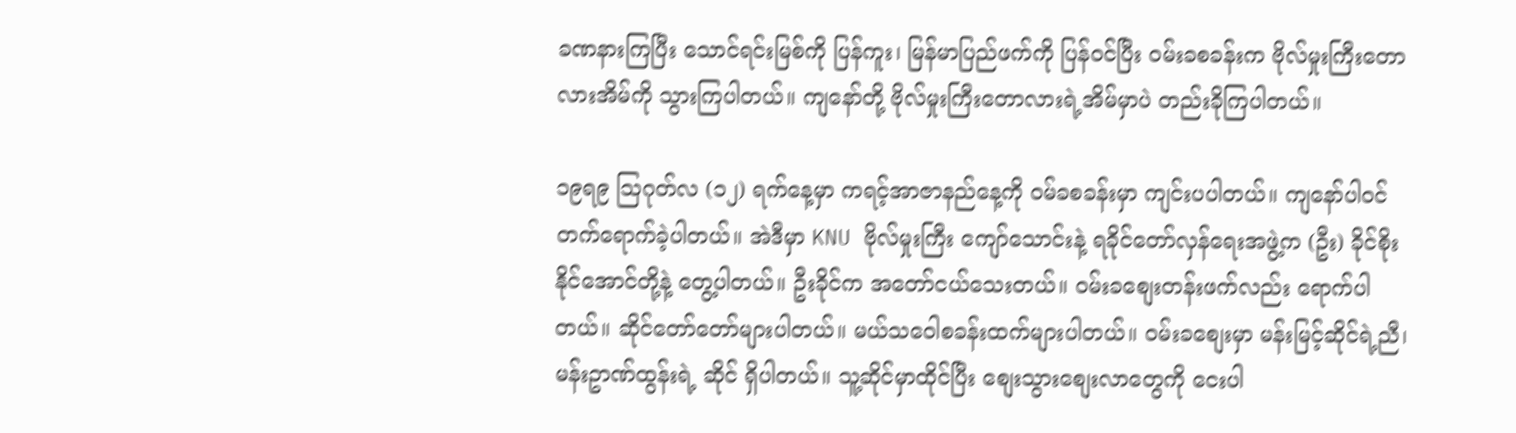ခဏနားကြပြီး သောင်ရင်းမြစ်ကို ပြန်ကူး၊ မြန်မာပြည်ဖက်ကို ပြန်ဝင်ပြီး ဝမ်းခစခန်းက ဗိုလ်မှုးကြီးတောလားအိမ်ကို သွားကြပါတယ်။ ကျနော်တို့ ဗိုလ်မှုးကြီးတောလားရဲ့အိမ်မှာပဲ တည်းခိုကြပါတယ်။

၁၉ရ၉ သြဂုတ်လ (၁၂) ရက်နေ့မှာ ကရင့်အာဇာနည်နေ့ကို ဝမ်ခစခန်းမှာ ကျင်းပပါတယ်။ ကျနော်ပါဝင်တက်ရောက်ခဲ့ပါတယ်။ အဲဒီမှာ KNU ဗိုလ်မှုးကြီး ကျော်သောင်းနဲ့ ရခိုင်တော်လှန်ရေးအဖွဲ့က (ဦး) ခိုင်စိုးနိုင်အောင်တို့နဲ့ တွေ့ပါတယ်။ ဦးခိုင်က အတော်ငယ်သေးတယ်။ ဝမ်းခစျေးတန်းဖက်လည်း ရောက်ပါတယ်။ ဆိုင်တော်တော်များပါတယ်။ မယ်သဝေါစခန်းထက်များပါတယ်။ ဝမ်းခစျေးမှာ မန်းမြင့်ဆိုင်ရဲ့ညီ၊ မန်းဥာဏ်ထွန်းရဲ့ ဆိုင် ရှိပါတယ်။ သူ့ဆိုင်မှာထိုင်ပြီး စျေးသွားစျေးလာတွေကို ငေးပါ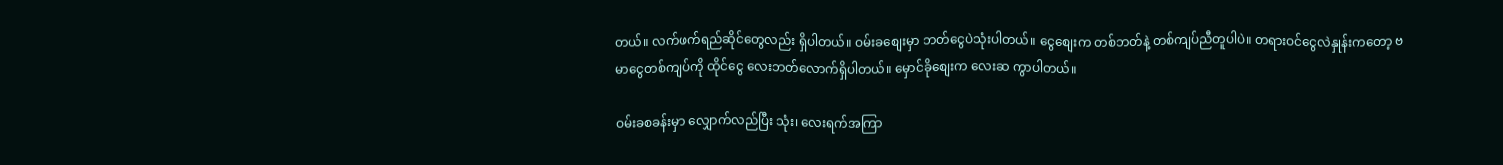တယ်။ လက်ဖက်ရည်ဆိုင်တွေလည်း ရှိပါတယ်။ ဝမ်းခစျေးမှာ ဘတ်ငွေပဲသုံးပါတယ်။ ငွေစျေးက တစ်ဘတ်နဲ့ တစ်ကျပ်ညီတူပါပဲ။ တရားဝင်ငွေလဲနှုန်းကတော့ ဗမာငွေတစ်ကျပ်ကို ထိုင်ငွေ လေးဘတ်လောက်ရှိပါတယ်။ မှောင်ခိုစျေးက လေးဆ ကွာပါတယ်။

ဝမ်းခစခန်းမှာ လျှောက်လည်ပြီး သုံး၊ လေးရက်အကြာ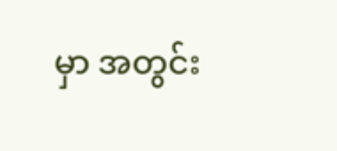မှာ အတွင်း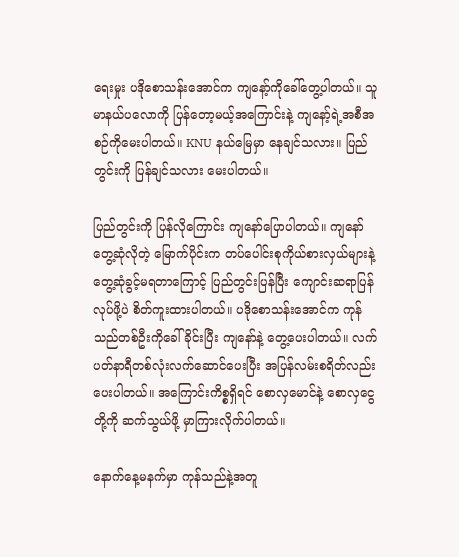ရေးမှုး ပဒိုစောသန်းအောင်က ကျနော့်ကိုခေါ်တွေ့ပါတယ်။ သူမာနယ်ပလောကို ပြန်တော့မယ့်အကြောင်းနဲ့ ကျနော့်ရဲ့အစီအစဉ်ကိုမေးပါတယ်။ KNU နယ်မြေမှာ နေချင်သလား။ ပြည်တွင်းကို ပြန်ချင်သလား မေးပါတယ်။

ပြည်တွင်းကို ပြန်လိုကြောင်း ကျနော်ပြောပါတယ်။ ကျနော်တွေ့ဆုံလိုတဲ့ မြောက်ပိုင်းက တပ်ပေါင်းစုကိုယ်စားလှယ်များနဲ့ တွေ့ဆုံခွင့်မရတာကြောင့် ပြည်တွင်းပြန်ပြီး ကျောင်းဆရာပြန်လုပ်ဖို့ပဲ စိတ်ကူးထားပါတယ်။ ပဒိုစောသန်းအောင်က ကုန်သည်တစ်ဦးကိုခေါ်ခိုင်းပြီး ကျနော်နဲ့ တွေ့ပေးပါတယ်။ လက်ပတ်နာရီတစ်လုံးလက်ဆောင်ပေးပြီး အပြန်လမ်းစရိတ်လည်းပေးပါတယ်။ အကြောင်းကိစ္စရှိရင် စောလှမောင်နဲ့ စောလှငွေတို့ကို ဆက်သွယ်ဖို့ မှာကြားလိုက်ပါတယ်။

နောက်နေ့မနက်မှာ ကုန်သည်နဲ့အတူ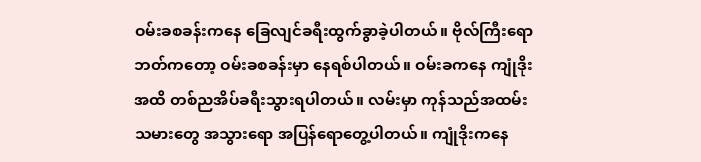ဝမ်းခစခန်းကနေ ခြေလျင်ခရီးထွက်ခွာခဲ့ပါတယ်။ ဗိုလ်ကြီးရောဘတ်ကတော့ ဝမ်းခစခန်းမှာ နေရစ်ပါတယ်။ ဝမ်းခကနေ ကျုံဒိုးအထိ တစ်ညအိပ်ခရီးသွားရပါတယ်။ လမ်းမှာ ကုန်သည်အထမ်းသမားတွေ အသွားရော အပြန်ရောတွေ့ပါတယ်။ ကျုံဒိုးကနေ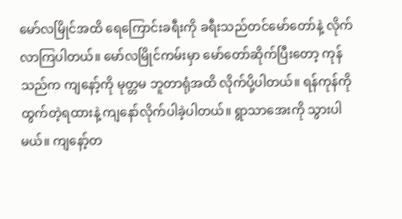မော်လမြိုင်အထိ ရေကြောင်းခရီးကို ခရီးသည်တင်မော်တော်နဲ့ လိုက်လာကြပါတယ်။ မော်လမြိုင်ကမ်းမှာ မော်တော်ဆိုက်ပြီးတော့ ကုန်သည်က ကျနော့်ကို မုတ္တမ ဘူတာရုံအထိ လိုက်ပို့ပါတယ်။ ရန်ကုန်ကို ထွက်တဲ့ရထားနဲ့ ကျနော်လိုက်ပါခဲ့ပါတယ်။ ရွာသာအေးကို သွားပါမယ်။ ကျနော့်တ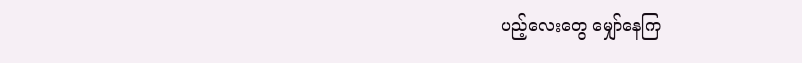ပည့်လေးတွေ မျှော်နေကြ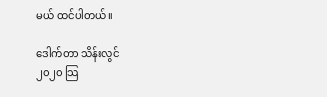မယ် ထင်ပါတယ်။

ဒေါက်တာ သိန်းလွင်
၂၀၂၀ သြ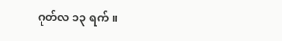ဂုတ်လ ၁၃ ရက်။